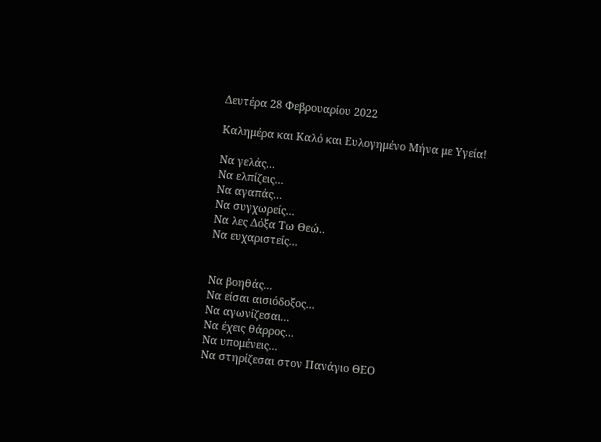Δευτέρα 28 Φεβρουαρίου 2022

Καλημέρα και Καλό και Ευλογημένο Μήνα με Υγεία!

Να γελάς...
Να ελπίζεις...
Να αγαπάς...
Να συγχωρείς...
Να λες Δόξα Τω Θεώ..
Να ευχαριστείς...


Να βοηθάς...
Να είσαι αισιόδοξος...
Να αγωνίζεσαι...
Να έχεις θάρρος...
Να υπομένεις...
Να στηρίζεσαι στον Πανάγιο ΘΕΟ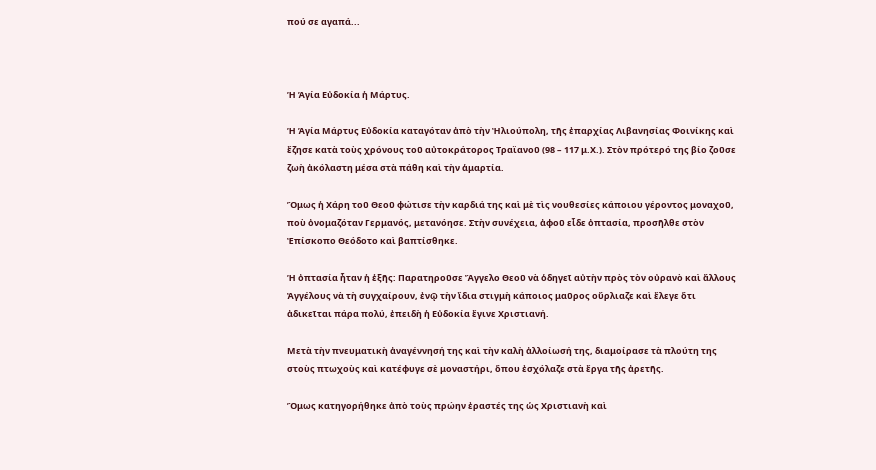πού σε αγαπά...



Ἡ Ἁγία Εὐδοκία ἡ Μάρτυς.

Ἡ Ἁγία Μάρτυς Εὐδοκία καταγόταν ἀπὸ τὴν Ἠλιούπολη, τῆς ἐπαρχίας Λιβανησίας Φοινίκης καὶ ἔζησε κατὰ τοὺς χρόνους τοῦ αὐτοκράτορος Τραϊανοῦ (98 – 117 μ.Χ.). Στὸν πρότερό της βίο ζοῦσε ζωὴ ἀκόλαστη μέσα στὰ πάθη καὶ τὴν ἁμαρτία.

Ὅμως ἡ Χάρη τοῦ Θεοῦ φώτισε τὴν καρδιά της καὶ μὲ τὶς νουθεσίες κάποιου γέροντος μοναχοῦ, ποὺ ὀνομαζόταν Γερμανός, μετανόησε. Στὴν συνέχεια, ἀφοῦ εἶδε ὀπτασία, προσῆλθε στὸν Ἐπίσκοπο Θεόδοτο καὶ βαπτίσθηκε.

Ἡ ὀπτασία ἦταν ἡ ἑξῆς: Παρατηροῦσε Ἄγγελο Θεοῦ νὰ ὁδηγεῖ αὐτὴν πρὸς τὸν οὐρανὸ καὶ ἄλλους Ἀγγέλους νὰ τὴ συγχαίρουν, ἐνῷ τὴν ἴδια στιγμὴ κάποιος μαῦρος οὔρλιαζε καὶ ἔλεγε ὅτι ἀδικεῖται πάρα πολύ, ἐπειδὴ ἡ Εὐδοκία ἔγινε Χριστιανή.

Μετὰ τὴν πνευματικὴ ἀναγέννησή της καὶ τὴν καλὴ ἀλλοίωσή της, διαμοίρασε τὰ πλούτη της στοὺς πτωχοὺς καὶ κατέφυγε σὲ μοναστήρι, ὅπου ἐσχόλαζε στὰ ἔργα τῆς ἀρετῆς.

Ὅμως κατηγορήθηκε ἀπὸ τοὺς πρώην ἐραστές της ὡς Χριστιανὴ καὶ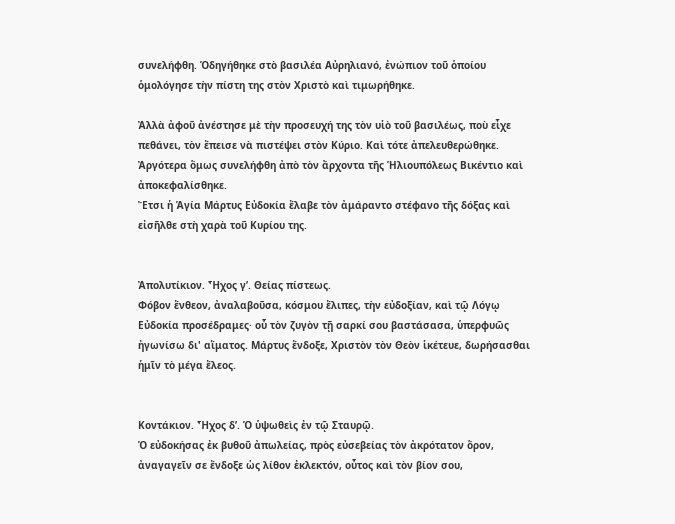συνελήφθη. Ὁδηγήθηκε στὸ βασιλέα Αὐρηλιανό, ἐνώπιον τοῦ ὁποίου ὁμολόγησε τὴν πίστη της στὸν Χριστὸ καὶ τιμωρήθηκε.

Ἀλλὰ ἀφοῦ ἀνέστησε μὲ τὴν προσευχή της τὸν υἱὸ τοῦ βασιλέως, ποὺ εἶχε πεθάνει, τὸν ἔπεισε νὰ πιστέψει στὸν Κύριο. Καὶ τότε ἀπελευθερώθηκε. Ἀργότερα ὅμως συνελήφθη ἀπὸ τὸν ἄρχοντα τῆς Ἡλιουπόλεως Βικέντιο καὶ ἀποκεφαλίσθηκε.
Ἔτσι ἡ Ἁγία Μάρτυς Εὐδοκία ἔλαβε τὸν ἀμάραντο στέφανο τῆς δόξας καὶ εἰσῆλθε στὴ χαρὰ τοῦ Κυρίου της.


Ἀπολυτίκιον. Ἦχος γ’. Θείας πίστεως.
Φόβον ἔνθεον, ἀναλαβοῦσα, κόσμου ἔλιπες, τὴν εὐδοξίαν, καὶ τῷ Λόγῳ Εὐδοκία προσέδραμες· οὗ τὸν ζυγὸν τῇ σαρκί σου βαστάσασα, ὑπερφυῶς ἠγωνίσω δι' αἵματος. Μάρτυς ἔνδοξε, Χριστὸν τὸν Θεὸν ἱκέτευε, δωρήσασθαι ἡμῖν τὸ μέγα ἔλεος.


Κοντάκιον. Ἦχος δ’. Ὁ ὑψωθεὶς ἐν τῷ Σταυρῷ.
Ὁ εὐδοκήσας ἐκ βυθοῦ ἀπωλείας, πρὸς εὐσεβείας τὸν ἀκρότατον ὅρον, ἀναγαγεῖν σε ἔνδοξε ὡς λίθον ἐκλεκτόν, οὗτος καὶ τὸν βίον σου,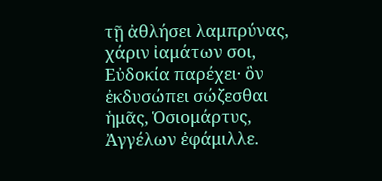τῇ ἀθλήσει λαμπρύνας, χάριν ἰαμάτων σοι, Εὐδοκία παρέχει· ὃν ἐκδυσώπει σώζεσθαι ἡμᾶς, Ὁσιομάρτυς, Ἀγγέλων ἐφάμιλλε.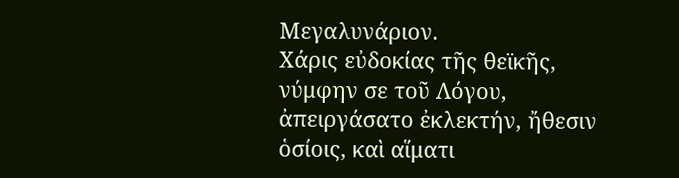Μεγαλυνάριον.
Χάρις εὐδοκίας τῆς θεϊκῆς, νύμφην σε τοῦ Λόγου, ἀπειργάσατο ἐκλεκτήν, ἤθεσιν ὁσίοις, καὶ αἵματι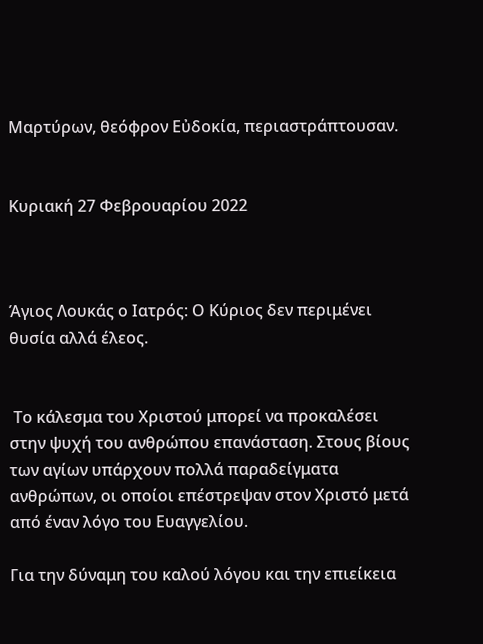Μαρτύρων, θεόφρον Εὐδοκία, περιαστράπτουσαν.


Κυριακή 27 Φεβρουαρίου 2022



Άγιος Λουκάς ο Ιατρός: Ο Κύριος δεν περιμένει θυσία αλλά έλεος.


 Το κάλεσμα του Χριστού μπορεί να προκαλέσει στην ψυχή του ανθρώπου επανάσταση. Στους βίους των αγίων υπάρχουν πολλά παραδείγματα ανθρώπων, οι οποίοι επέστρεψαν στον Χριστό μετά από έναν λόγο του Ευαγγελίου.

Για την δύναμη του καλού λόγου και την επιείκεια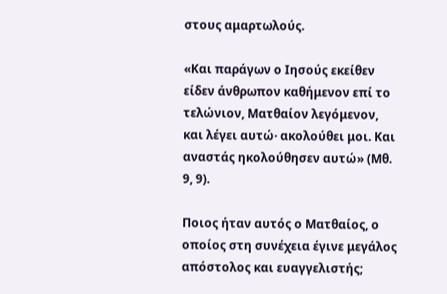στους αμαρτωλούς.

«Και παράγων ο Ιησούς εκείθεν είδεν άνθρωπον καθήμενον επί το τελώνιον, Ματθαίον λεγόμενον, και λέγει αυτώ· ακολούθει μοι. Και αναστάς ηκολούθησεν αυτώ» (Μθ. 9, 9).

Ποιος ήταν αυτός ο Ματθαίος, ο οποίος στη συνέχεια έγινε μεγάλος απόστολος και ευαγγελιστής;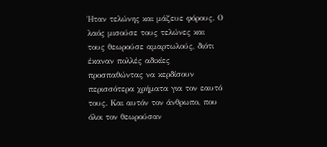Ήταν τελώνης και μάζευε φόρους. Ο λαός μισούσε τους τελώνες και τους θεωρούσε αμαρτωλούς, διότι έκαναν πολλές αδικίες προσπαθώντας να κερδίσουν περισσότερα χρήματα για τον εαυτό τους. Και αυτόν τον άνθρωπο, που όλοι τον θεωρούσαν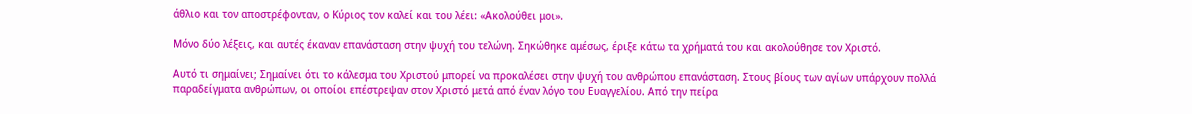άθλιο και τον αποστρέφονταν, ο Κύριος τον καλεί και του λέει: «Ακολούθει μοι».

Μόνο δύο λέξεις, και αυτές έκαναν επανάσταση στην ψυχή του τελώνη. Σηκώθηκε αμέσως, έριξε κάτω τα χρήματά του και ακολούθησε τον Χριστό.

Αυτό τι σημαίνει; Σημαίνει ότι το κάλεσμα του Χριστού μπορεί να προκαλέσει στην ψυχή του ανθρώπου επανάσταση. Στους βίους των αγίων υπάρχουν πολλά παραδείγματα ανθρώπων, οι οποίοι επέστρεψαν στον Χριστό μετά από έναν λόγο του Ευαγγελίου. Από την πείρα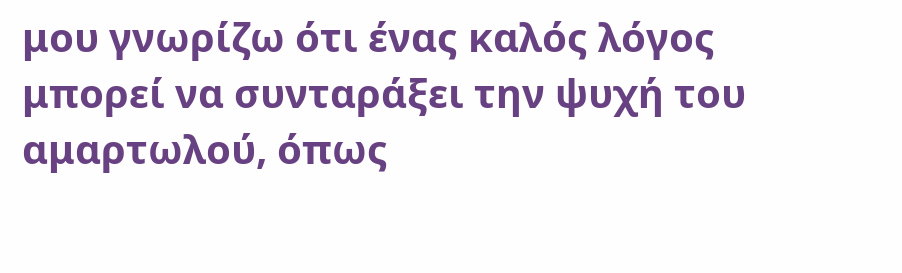μου γνωρίζω ότι ένας καλός λόγος μπορεί να συνταράξει την ψυχή του αμαρτωλού, όπως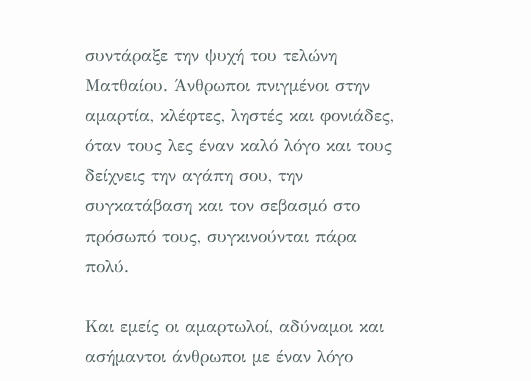συντάραξε την ψυχή του τελώνη Ματθαίου. Άνθρωποι πνιγμένοι στην αμαρτία, κλέφτες, ληστές και φονιάδες, όταν τους λες έναν καλό λόγο και τους δείχνεις την αγάπη σου, την συγκατάβαση και τον σεβασμό στο πρόσωπό τους, συγκινούνται πάρα πολύ.

Και εμείς οι αμαρτωλοί, αδύναμοι και ασήμαντοι άνθρωποι με έναν λόγο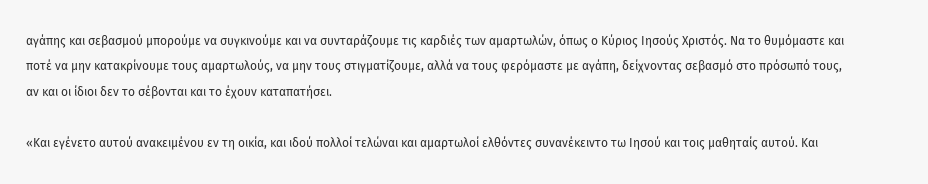αγάπης και σεβασμού μπορούμε να συγκινούμε και να συνταράζουμε τις καρδιές των αμαρτωλών, όπως ο Κύριος Ιησούς Χριστός. Να το θυμόμαστε και ποτέ να μην κατακρίνουμε τους αμαρτωλούς, να μην τους στιγματίζουμε, αλλά να τους φερόμαστε με αγάπη, δείχνοντας σεβασμό στο πρόσωπό τους, αν και οι ίδιοι δεν το σέβονται και το έχουν καταπατήσει.

«Και εγένετο αυτού ανακειμένου εν τη οικία, και ιδού πολλοί τελώναι και αμαρτωλοί ελθόντες συνανέκειντο τω Ιησού και τοις μαθηταίς αυτού. Και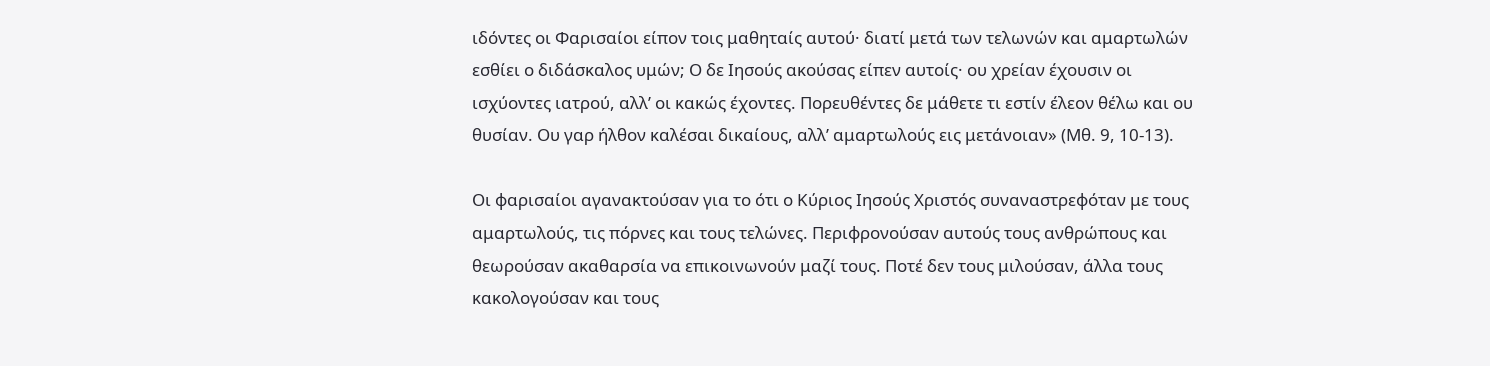ιδόντες οι Φαρισαίοι είπον τοις μαθηταίς αυτού· διατί μετά των τελωνών και αμαρτωλών εσθίει ο διδάσκαλος υμών; Ο δε Ιησούς ακούσας είπεν αυτοίς· ου χρείαν έχουσιν οι ισχύοντες ιατρού, αλλ’ οι κακώς έχοντες. Πορευθέντες δε μάθετε τι εστίν έλεον θέλω και ου θυσίαν. Ου γαρ ήλθον καλέσαι δικαίους, αλλ’ αμαρτωλούς εις μετάνοιαν» (Μθ. 9, 10-13).

Οι φαρισαίοι αγανακτούσαν για το ότι ο Κύριος Ιησούς Χριστός συναναστρεφόταν με τους αμαρτωλούς, τις πόρνες και τους τελώνες. Περιφρονούσαν αυτούς τους ανθρώπους και θεωρούσαν ακαθαρσία να επικοινωνούν μαζί τους. Ποτέ δεν τους μιλούσαν, άλλα τους κακολογούσαν και τους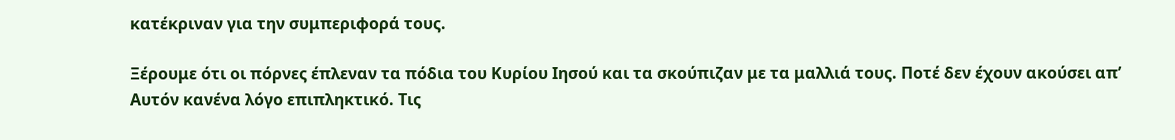κατέκριναν για την συμπεριφορά τους.

Ξέρουμε ότι οι πόρνες έπλεναν τα πόδια του Κυρίου Ιησού και τα σκούπιζαν με τα μαλλιά τους. Ποτέ δεν έχουν ακούσει απ’ Αυτόν κανένα λόγο επιπληκτικό. Τις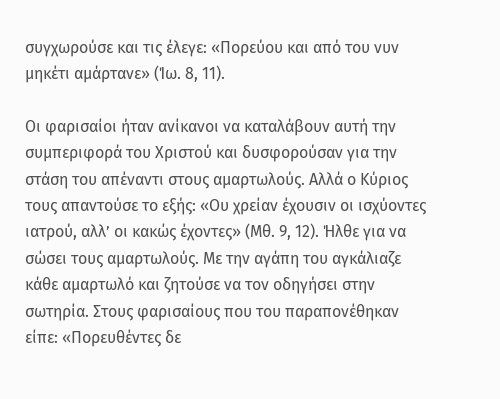συγχωρούσε και τις έλεγε: «Πορεύου και από του νυν μηκέτι αμάρτανε» (Ίω. 8, 11).

Οι φαρισαίοι ήταν ανίκανοι να καταλάβουν αυτή την συμπεριφορά του Χριστού και δυσφορούσαν για την στάση του απέναντι στους αμαρτωλούς. Αλλά ο Κύριος τους απαντούσε το εξής: «Ου χρείαν έχουσιν οι ισχύοντες ιατρού, αλλ’ οι κακώς έχοντες» (Μθ. 9, 12). Ήλθε για να σώσει τους αμαρτωλούς. Με την αγάπη του αγκάλιαζε κάθε αμαρτωλό και ζητούσε να τον οδηγήσει στην σωτηρία. Στους φαρισαίους που του παραπονέθηκαν είπε: «Πορευθέντες δε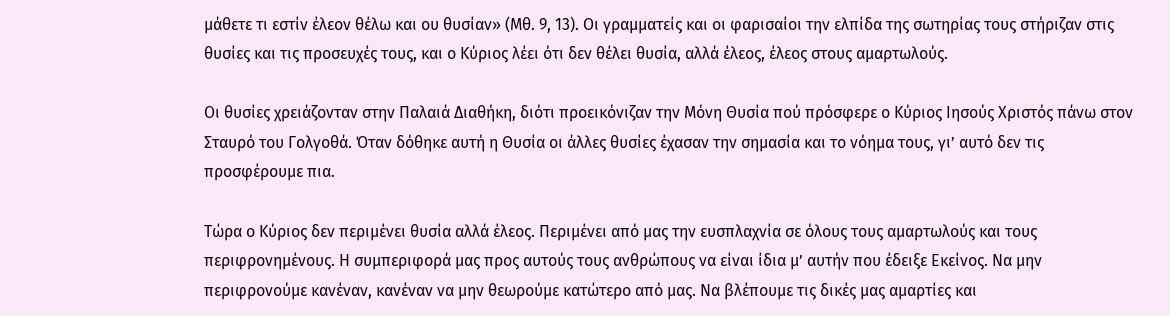μάθετε τι εστίν έλεον θέλω και ου θυσίαν» (Μθ. 9, 13). Οι γραμματείς και οι φαρισαίοι την ελπίδα της σωτηρίας τους στήριζαν στις θυσίες και τις προσευχές τους, και ο Κύριος λέει ότι δεν θέλει θυσία, αλλά έλεος, έλεος στους αμαρτωλούς.

Οι θυσίες χρειάζονταν στην Παλαιά Διαθήκη, διότι προεικόνιζαν την Μόνη Θυσία πού πρόσφερε ο Κύριος Ιησούς Χριστός πάνω στον Σταυρό του Γολγοθά. Όταν δόθηκε αυτή η Θυσία οι άλλες θυσίες έχασαν την σημασία και το νόημα τους, γι’ αυτό δεν τις προσφέρουμε πια.

Τώρα ο Κύριος δεν περιμένει θυσία αλλά έλεος. Περιμένει από μας την ευσπλαχνία σε όλους τους αμαρτωλούς και τους περιφρονημένους. Η συμπεριφορά μας προς αυτούς τους ανθρώπους να είναι ίδια μ’ αυτήν που έδειξε Εκείνος. Να μην περιφρονούμε κανέναν, κανέναν να μην θεωρούμε κατώτερο από μας. Να βλέπουμε τις δικές μας αμαρτίες και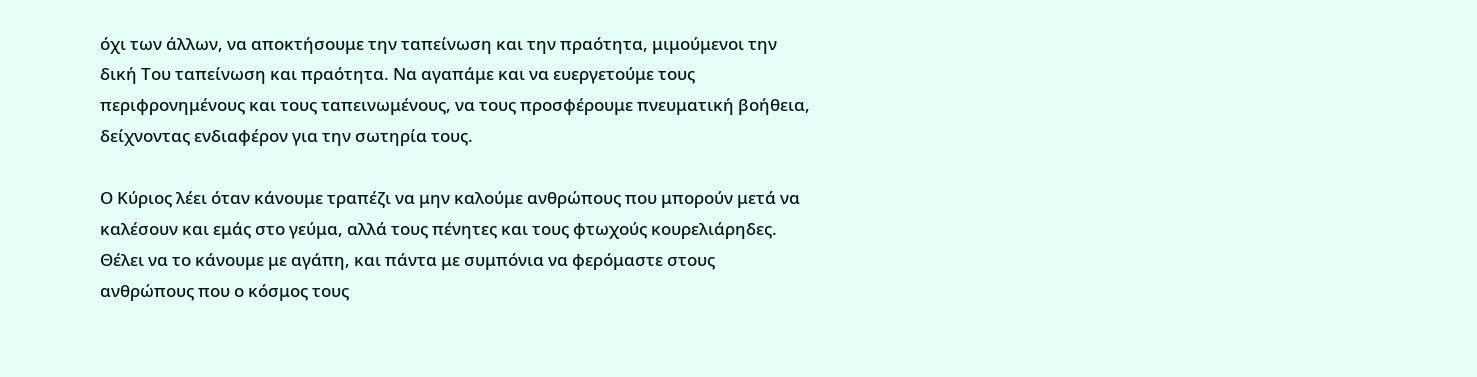όχι των άλλων, να αποκτήσουμε την ταπείνωση και την πραότητα, μιμούμενοι την δική Του ταπείνωση και πραότητα. Να αγαπάμε και να ευεργετούμε τους περιφρονημένους και τους ταπεινωμένους, να τους προσφέρουμε πνευματική βοήθεια, δείχνοντας ενδιαφέρον για την σωτηρία τους.

Ο Κύριος λέει όταν κάνουμε τραπέζι να μην καλούμε ανθρώπους που μπορούν μετά να καλέσουν και εμάς στο γεύμα, αλλά τους πένητες και τους φτωχούς κουρελιάρηδες. Θέλει να το κάνουμε με αγάπη, και πάντα με συμπόνια να φερόμαστε στους ανθρώπους που ο κόσμος τους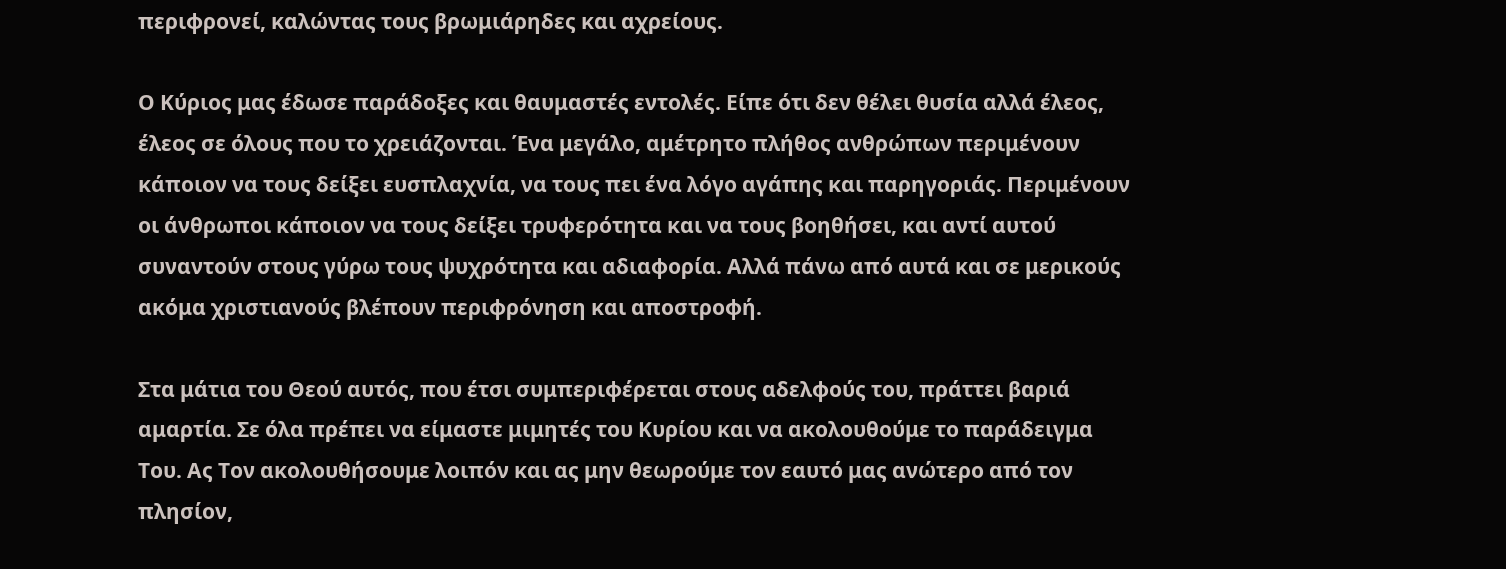περιφρονεί, καλώντας τους βρωμιάρηδες και αχρείους.

Ο Κύριος μας έδωσε παράδοξες και θαυμαστές εντολές. Είπε ότι δεν θέλει θυσία αλλά έλεος, έλεος σε όλους που το χρειάζονται. Ένα μεγάλο, αμέτρητο πλήθος ανθρώπων περιμένουν κάποιον να τους δείξει ευσπλαχνία, να τους πει ένα λόγο αγάπης και παρηγοριάς. Περιμένουν οι άνθρωποι κάποιον να τους δείξει τρυφερότητα και να τους βοηθήσει, και αντί αυτού συναντούν στους γύρω τους ψυχρότητα και αδιαφορία. Αλλά πάνω από αυτά και σε μερικούς ακόμα χριστιανούς βλέπουν περιφρόνηση και αποστροφή.

Στα μάτια του Θεού αυτός, που έτσι συμπεριφέρεται στους αδελφούς του, πράττει βαριά αμαρτία. Σε όλα πρέπει να είμαστε μιμητές του Κυρίου και να ακολουθούμε το παράδειγμα Του. Ας Τον ακολουθήσουμε λοιπόν και ας μην θεωρούμε τον εαυτό μας ανώτερο από τον πλησίον,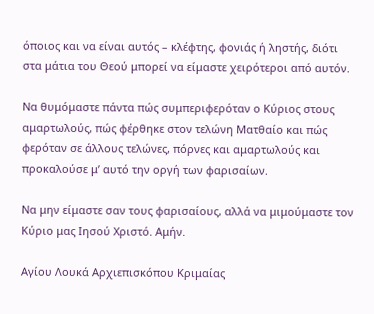όποιος και να είναι αυτός – κλέφτης, φονιάς ή ληστής, διότι στα μάτια του Θεού μπορεί να είμαστε χειρότεροι από αυτόν.

Να θυμόμαστε πάντα πώς συμπεριφερόταν ο Κύριος στους αμαρτωλούς, πώς φέρθηκε στον τελώνη Ματθαίο και πώς φερόταν σε άλλους τελώνες, πόρνες και αμαρτωλούς και προκαλούσε μ’ αυτό την οργή των φαρισαίων.

Να μην είμαστε σαν τους φαρισαίους, αλλά να μιμούμαστε τον Κύριο μας Ιησού Χριστό. Αμήν.

Αγίου Λουκά Αρχιεπισκόπου Κριμαίας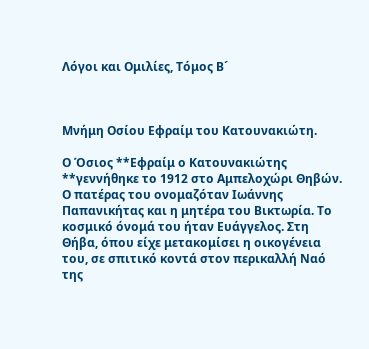Λόγοι και Ομιλίες, Τόμος Β´



Μνήμη Οσίου Εφραίμ του Κατουνακιώτη.

Ο Όσιος **Εφραίμ ο Κατουνακιώτης **γεννήθηκε το 1912 στο Αμπελοχώρι Θηβών. Ο πατέρας του ονομαζόταν Ιωάννης Παπανικήτας και η μητέρα του Βικτωρία. Το κοσμικό όνομά του ήταν Ευάγγελος. Στη Θήβα, όπου είχε μετακομίσει η οικογένεια του, σε σπιτικό κοντά στον περικαλλή Ναό της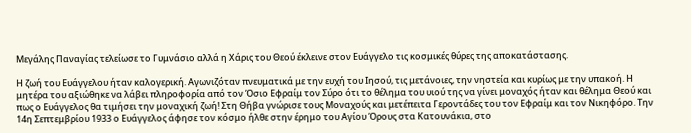Μεγάλης Παναγίας τελείωσε το Γυμνάσιο αλλά η Χάρις του Θεού έκλεινε στον Ευάγγελο τις κοσμικές θύρες της αποκατάστασης.

Η ζωή του Ευάγγελου ήταν καλογερική. Αγωνιζόταν πνευματικά με την ευχή του Ιησού, τις μετάνοιες, την νηστεία και κυρίως με την υπακοή. Η μητέρα του αξιώθηκε να λάβει πληροφορία από τον Όσιο Εφραίμ τον Σύρο ότι το θέλημα του υιού της να γίνει μοναχός ήταν και θέλημα Θεού και πως ο Ευάγγελος θα τιμήσει την μοναχική ζωή! Στη Θήβα γνώρισε τους Μοναχούς και μετέπειτα Γεροντάδες του τον Eφραίμ και τον Νικηφόρο. Την 14η Σεπτεμβρίου 1933 ο Ευάγγελος άφησε τον κόσμο ήλθε στην έρημο του Αγίου Όρους στα Κατουνάκια, στο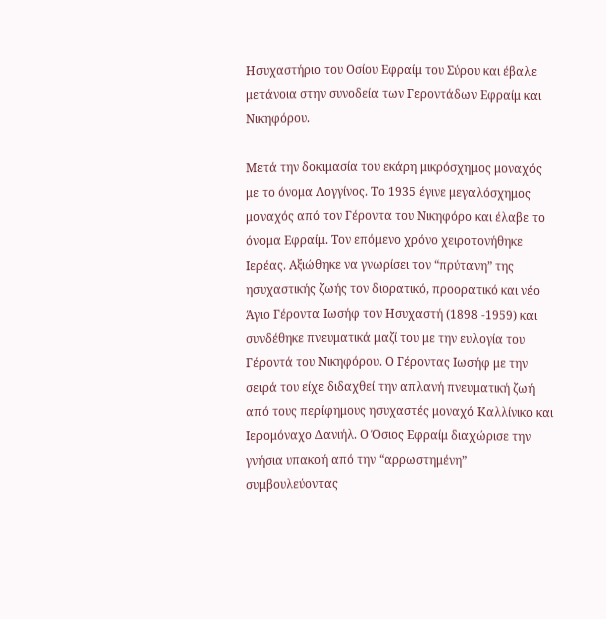Ησυχαστήριο του Οσίου Εφραίμ του Σύρου και έβαλε μετάνοια στην συνοδεία των Γεροντάδων Εφραίμ και Νικηφόρου.

Μετά την δοκιμασία του εκάρη μικρόσχημος μοναχός με το όνομα Λογγίνος. Το 1935 έγινε μεγαλόσχημος μοναχός από τον Γέροντα του Νικηφόρο και έλαβε το όνομα Εφραίμ. Τον επόμενο χρόνο χειροτονήθηκε Ιερέας. Αξιώθηκε να γνωρίσει τον “πρύτανη” της ησυχαστικής ζωής τον διορατικό, προορατικό και νέο Άγιο Γέροντα Ιωσήφ τον Ησυχαστή (1898 -1959) και συνδέθηκε πνευματικά μαζί του με την ευλογία του Γέροντά του Νικηφόρου. Ο Γέροντας Ιωσήφ με την σειρά του είχε διδαχθεί την απλανή πνευματική ζωή από τους περίφημους ησυχαστές μοναχό Καλλίνικο και Ιερομόναχο Δανιήλ. Ο Όσιος Εφραίμ διαχώρισε την γνήσια υπακοή από την “αρρωστημένη” συμβουλεύοντας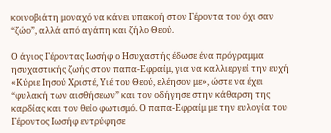κοινοβιάτη μοναχό να κάνει υπακοή στον Γέροντα του όχι σαν “ζώο”, αλλά από αγάπη και ζήλο Θεού.

Ο άγιος Γέροντας Ιωσήφ ο Ησυχαστής έδωσε ένα πρόγραμμα ησυχαστικής ζωής στον παπα-Εφραίμ, για να καλλιεργεί την ευχή «Κύριε Ιησού Χριστέ, Υιέ του Θεού, ελέησoν με», ώστε να έχει “φυλακή των αισθήσεων” και τον οδήγησε στην κάθαρση της καρδίας και τον θείο φωτισμό. Ο παπα-Εφραίμ με την ευλογία του Γέροντος Ιωσήφ εντρύφησε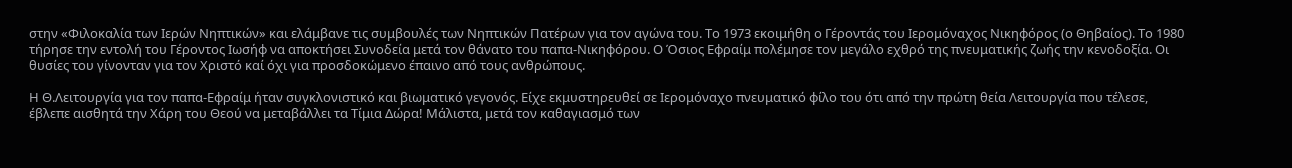στην «Φιλοκαλία των Ιερών Νηπτικών» και ελάμβανε τις συμβουλές των Νηπτικών Πατέρων για τον αγώνα του. Το 1973 εκοιμήθη ο Γέροντάς του Ιερομόναχος Νικηφόρος (ο Θηβαίος). Το 1980 τήρησε την εντολή του Γέροντος Ιωσήφ να αποκτήσει Συνοδεία μετά τον θάνατο του παπα-Νικηφόρου. Ο Όσιος Εφραίμ πολέμησε τον μεγάλο εχθρό της πνευματικής ζωής την κενοδοξία. Οι θυσίες του γίνονταν για τον Χριστό καί όχι για προσδοκώμενο έπαινο από τους ανθρώπους.

Η Θ.Λειτουργία για τον παπα-Εφραίμ ήταν συγκλονιστικό και βιωματικό γεγονός. Είχε εκμυστηρευθεί σε Ιερομόναχο πνευματικό φίλο του ότι από την πρώτη θεία Λειτουργία που τέλεσε, έβλεπε αισθητά την Χάρη του Θεού να μεταβάλλει τα Τίμια Δώρα! Μάλιστα, μετά τον καθαγιασμό των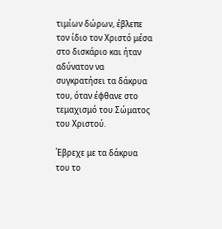τιμίων δώρων, έβλεπε τον ίδιο τον Χριστό μέσα στο δισκάριο και ήταν αδύνατον να συγκρατήσει τα δάκρυα του, όταν έφθανε στο τεμαχισμό του Σώματος του Χριστού.

Έβρεχε με τα δάκρυα του το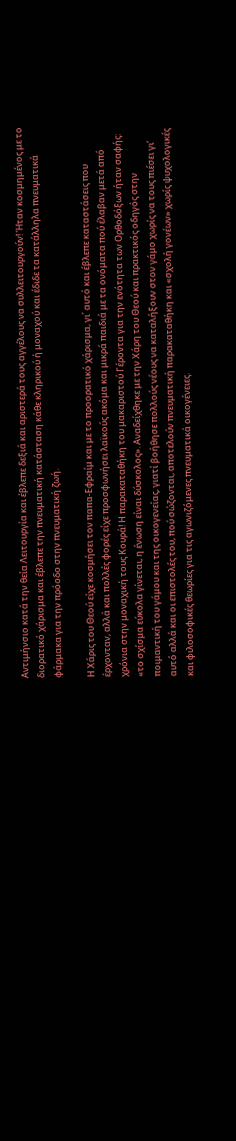Αντιμήνσιο κατά την θεία Λειτουργία και έβλεπε δεξιά και αριστερά τους αγγέλους να συλλειτουργούν! Ήταν κοσμημένος με το διορατικό χάρισμα και έβλεπε την πνευματική κατάσταση κάθε κληρικού ή μοναχού και έδιδε τα κατάλληλα πνευματικά φάρμακα για την πρόοδο στην πνευματική ζωή.

Η Χάρις του Θεού είχε κοσμήσει τον παπα-Εφραίμ και με το προορατικό χάρισμα, γι΄ αυτό και έβλεπε καταστάσεις που έρχονταν, αλλά και πολλές φορές είχε προσφωνήσει λαϊκούς ακόμα και μικρά παιδιά με τα ονόματα πού έλαβαν μετά από χρόνια στην μοναχική τους Κουρά! Η παρακαταθήκη του μακαριστού Γέροντα για την ενότητα των Ορθοδόξων ήταν σαφής: «το σχίσμα εύκολα γίνεται, η ένωση είναι δύσκολος». Αναδείχθηκε με την Χάρη του Θεού και πρακτικός οδηγός στην ποιμαντική του γάμου και της οικογενείας, γιατί βοήθησε πολλούς νέους να καταλήξουν στον γάμο χωρίς να τους πιέσει γι’ αυτό αλλά και οι επιστολές του, πού σώζονται, αποτελούν πνευματική παρακαταθήκη και «σχολή γονέων» χωρίς ψυχολογικές και φιλοσοφικές θεωρίες για τις αγωνιζόμενες πνευματικά οικογένειες.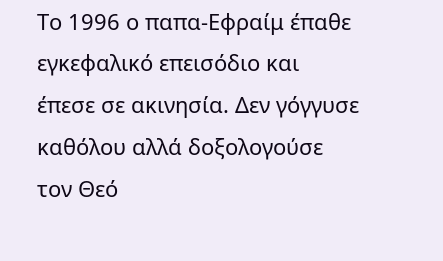Το 1996 ο παπα-Εφραίμ έπαθε εγκεφαλικό επεισόδιο και έπεσε σε ακινησία. Δεν γόγγυσε καθόλου αλλά δοξολογούσε τον Θεό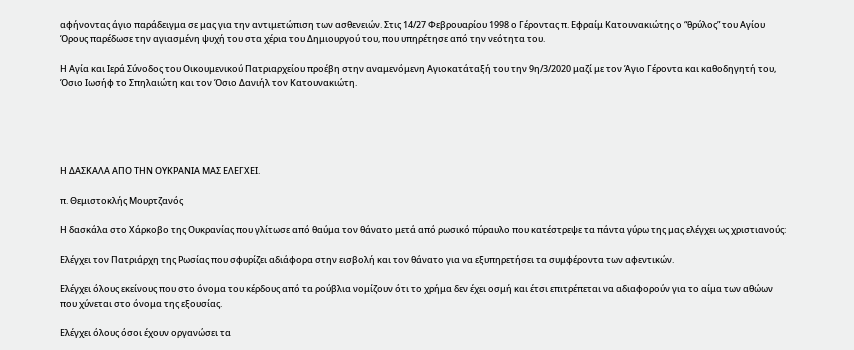αφήνοντας άγιο παράδειγμα σε μας για την αντιμετώπιση των ασθενειών. Στις 14/27 Φεβρουαρίου 1998 ο Γέροντας π. Εφραίμ Κατουνακιώτης ο “θρύλος” του Αγίου Όρους παρέδωσε την αγιασμένη ψυχή του στα χέρια του Δημιουργού του, που υπηρέτησε από την νεότητα του.

Η Αγία και Ιερά Σύνοδος του Οικουμενικού Πατριαρχείου προέβη στην αναμενόμενη Αγιοκατάταξή του την 9η/3/2020 μαζί με τον Άγιο Γέροντα και καθοδηγητή του, Όσιο Ιωσήφ το Σπηλαιώτη και τον Όσιο Δανιήλ τον Κατουνακιώτη.





Η ΔΑΣΚΑΛΑ ΑΠΟ ΤΗΝ ΟΥΚΡΑΝΙΑ ΜΑΣ ΕΛΕΓΧΕΙ.

π. Θεμιστοκλής Μουρτζανός

Η δασκάλα στο Χάρκοβο της Ουκρανίας που γλίτωσε από θαύμα τον θάνατο μετά από ρωσικό πύραυλο που κατέστρεψε τα πάντα γύρω της μας ελέγχει ως χριστιανούς:

Ελέγχει τον Πατριάρχη της Ρωσίας που σφυρίζει αδιάφορα στην εισβολή και τον θάνατο για να εξυπηρετήσει τα συμφέροντα των αφεντικών.

Ελέγχει όλους εκείνους που στο όνομα του κέρδους από τα ρούβλια νομίζουν ότι το χρήμα δεν έχει οσμή και έτσι επιτρέπεται να αδιαφορούν για το αίμα των αθώων που χύνεται στο όνομα της εξουσίας.

Ελέγχει όλους όσοι έχουν οργανώσει τα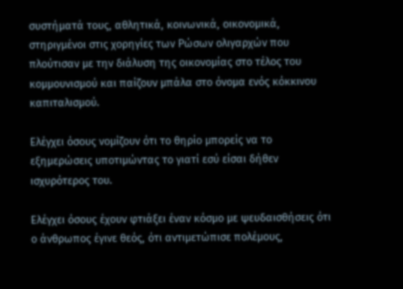συστήματά τους, αθλητικά, κοινωνικά, οικονομικά, στηριγμένοι στις χορηγίες των Ρώσων ολιγαρχών που πλούτισαν με την διάλυση της οικονομίας στο τέλος του κομμουνισμού και παίζουν μπάλα στο όνομα ενός κόκκινου καπιταλισμού.

Ελέγχει όσους νομίζουν ότι το θηρίο μπορείς να το εξημερώσεις υποτιμώντας το γιατί εσύ είσαι δήθεν ισχυρότερος του.

Ελέγχει όσους έχουν φτιάξει έναν κόσμο με ψευδαισθήσεις ότι ο άνθρωπος έγινε θεός, ότι αντιμετώπισε πολέμους,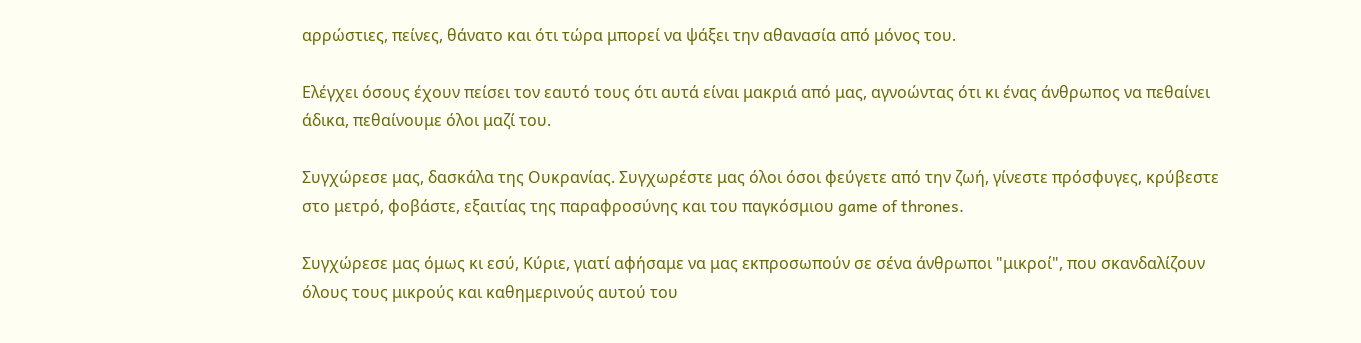αρρώστιες, πείνες, θάνατο και ότι τώρα μπορεί να ψάξει την αθανασία από μόνος του.

Ελέγχει όσους έχουν πείσει τον εαυτό τους ότι αυτά είναι μακριά από μας, αγνοώντας ότι κι ένας άνθρωπος να πεθαίνει άδικα, πεθαίνουμε όλοι μαζί του.

Συγχώρεσε μας, δασκάλα της Ουκρανίας. Συγχωρέστε μας όλοι όσοι φεύγετε από την ζωή, γίνεστε πρόσφυγες, κρύβεστε στο μετρό, φοβάστε, εξαιτίας της παραφροσύνης και του παγκόσμιου game of thrones.

Συγχώρεσε μας όμως κι εσύ, Κύριε, γιατί αφήσαμε να μας εκπροσωπούν σε σένα άνθρωποι "μικροί", που σκανδαλίζουν όλους τους μικρούς και καθημερινούς αυτού του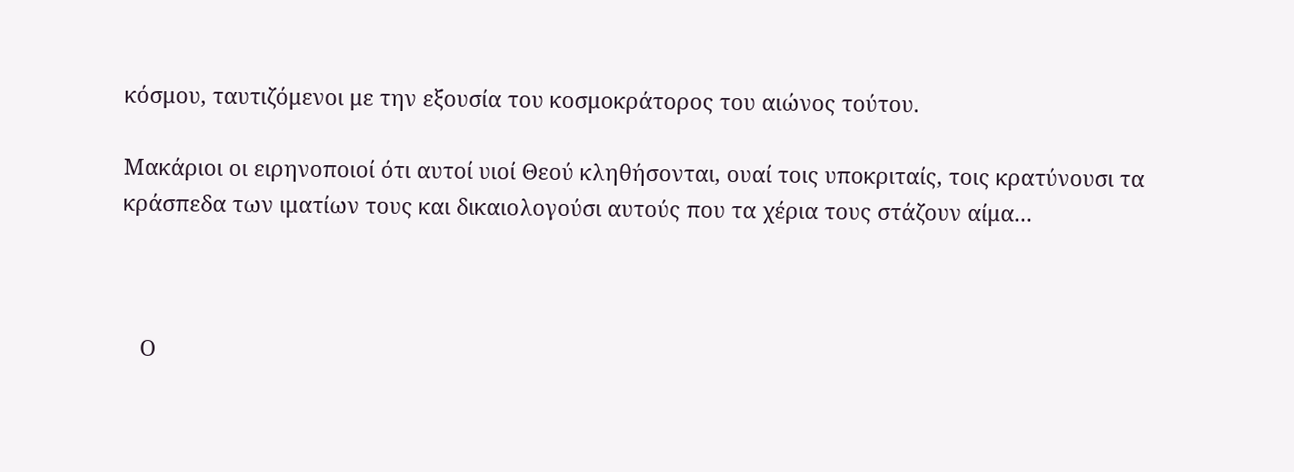κόσμου, ταυτιζόμενοι με την εξουσία του κοσμοκράτορος του αιώνος τούτου.

Μακάριοι οι ειρηνοποιοί ότι αυτοί υιοί Θεού κληθήσονται, ουαί τοις υποκριταίς, τοις κρατύνουσι τα κράσπεδα των ιματίων τους και δικαιολογούσι αυτούς που τα χέρια τους στάζουν αίμα...



   Ο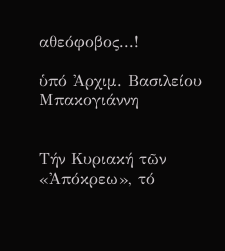αθεόφοβος...!

ὑπό Ἀρχιμ. Βασιλείου Μπακογιάννη


Τήν Κυριακή τῶν «Ἀπόκρεω», τό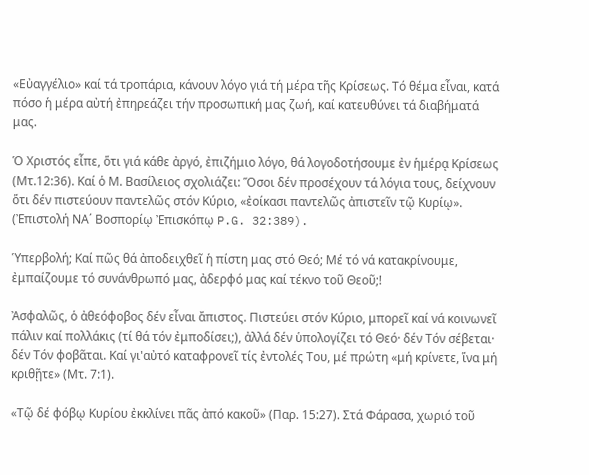«Εὐαγγέλιο» καί τά τροπάρια, κάνουν λόγο γιά τή μέρα τῆς Κρίσεως. Τό θέμα εἶναι, κατά πόσο ἡ μέρα αὐτή ἐπηρεάζει τήν προσωπική μας ζωή, καί κατευθύνει τά διαβήματά μας.

Ὁ Χριστός εἶπε, ὅτι γιά κάθε ἀργό, ἐπιζήμιο λόγο, θά λογοδοτήσουμε ἐν ἡμέρᾳ Κρίσεως (Μτ.12:36). Καί ὁ Μ. Βασίλειος σχολιάζει: Ὅσοι δέν προσέχουν τά λόγια τους, δείχνουν ὅτι δέν πιστεύουν παντελῶς στόν Κύριο, «ἐοίκασι παντελῶς ἀπιστεῖν τῷ Κυρίῳ». (Ἐπιστολή ΝΑ΄ Βοσπορίῳ Ἐπισκόπῳ P.G. 32:389).

Ὑπερβολή; Καί πῶς θά ἀποδειχθεῖ ἡ πίστη μας στό Θεό; Μέ τό νά κατακρίνουμε, ἐμπαίζουμε τό συνάνθρωπό μας, ἀδερφό μας καί τέκνο τοῦ Θεοῦ;!

Ἀσφαλῶς, ὁ ἀθεόφοβος δέν εἶναι ἄπιστος. Πιστεύει στόν Κύριο, μπορεῖ καί νά κοινωνεῖ πάλιν καί πολλάκις (τί θά τόν ἐμποδίσει;), ἀλλά δέν ὑπολογίζει τό Θεό· δέν Τόν σέβεται· δέν Τόν φοβᾶται. Καί γι'αὐτό καταφρονεῖ τίς ἐντολές Του, μέ πρώτη «μή κρίνετε, ἵνα μή κριθῇτε» (Μτ. 7:1).

«Τῷ δέ φόβῳ Κυρίου ἐκκλίνει πᾶς ἀπό κακοῦ» (Παρ. 15:27). Στά Φάρασα, χωριό τοῦ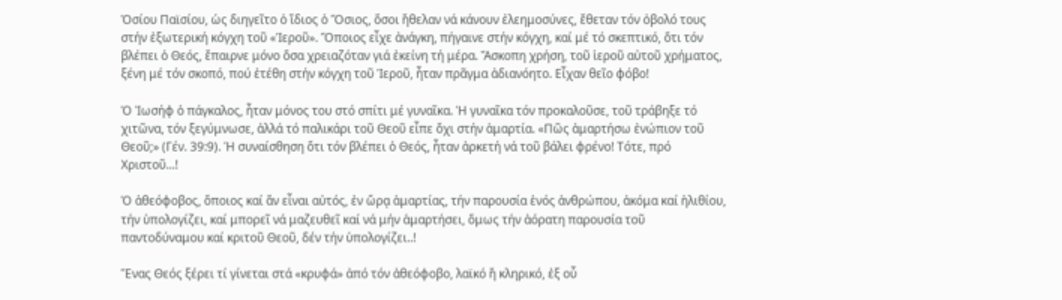Ὁσίου Παϊσίου, ὡς διηγεῖτο ὁ ἴδιος ὁ Ὅσιος, ὅσοι ἤθελαν νά κάνουν ἐλεημοσύνες, ἔθεταν τόν ὀβολό τους στήν ἐξωτερική κόγχη τοῦ «Ἱεροῦ». Ὅποιος εἶχε ἀνάγκη, πήγαινε στήν κόγχη, καί μέ τό σκεπτικό, ὅτι τόν βλέπει ὁ Θεός, ἔπαιρνε μόνο ὅσα χρειαζόταν γιά ἐκείνη τή μέρα. Ἄσκοπη χρήση, τοῦ ἱεροῦ αὐτοῦ χρήματος, ξένη μέ τόν σκοπό, πού ἐτέθη στήν κόγχη τοῦ Ἱεροῦ, ἦταν πρᾶγμα ἀδιανόητο. Εἶχαν θεῖο φόβο!

Ὁ Ἰωσήφ ὁ πάγκαλος, ἦταν μόνος του στό σπίτι μέ γυναῖκα. Ἡ γυναῖκα τόν προκαλοῦσε, τοῦ τράβηξε τό χιτῶνα, τόν ξεγύμνωσε, ἀλλά τό παλικάρι τοῦ Θεοῦ εἶπε ὄχι στήν ἁμαρτία. «Πῶς ἁμαρτήσω ἐνώπιον τοῦ Θεοῦ;» (Γέν. 39:9). Ἡ συναίσθηση ὅτι τόν βλέπει ὁ Θεός, ἦταν ἀρκετή νά τοῦ βάλει φρένο! Τότε, πρό Χριστοῦ...!

Ὁ ἀθεόφοβος, ὅποιος καί ἄν εἶναι αὐτός, ἐν ὥρᾳ ἁμαρτίας, τήν παρουσία ἑνός ἀνθρώπου, ἀκόμα καί ἠλιθίου, τήν ὑπολογίζει, καί μπορεῖ νά μαζευθεῖ καί νά μήν ἁμαρτήσει, ὅμως τήν ἀόρατη παρουσία τοῦ παντοδύναμου καί κριτοῦ Θεοῦ, δέν τήν ὑπολογίζει..!

Ἕνας Θεός ξέρει τί γίνεται στά «κρυφά» ἀπό τόν ἀθεόφοβο, λαϊκό ἤ κληρικό, ἐξ οὗ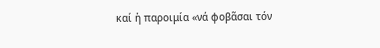καί ἡ παροιμία «νά φοβᾶσαι τόν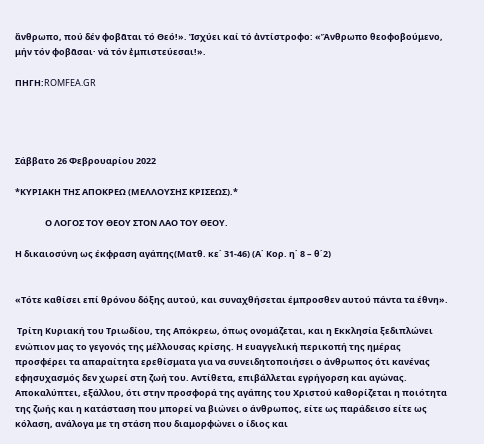ἄνθρωπο, πού δέν φοβᾶται τό Θεό!». Ἰσχύει καί τό ἀντίστροφο: «Ἄνθρωπο θεοφοβούμενο, μήν τόν φοβᾶσαι· νά τόν ἐμπιστεύεσαι!».

ΠΗΓΗ:ROMFEA.GR




Σάββατο 26 Φεβρουαρίου 2022

*ΚΥΡΙΑΚΗ ΤΗΣ ΑΠΟΚΡΕΩ (ΜΕΛΛΟΥΣΗΣ ΚΡΙΣΕΩΣ).*

               Ο ΛΟΓΟΣ ΤΟΥ ΘΕΟΥ ΣΤΟΝ ΛΑΟ ΤΟΥ ΘΕΟΥ.

Η δικαιοσύνη ως έκφραση αγάπης(Ματθ. κε΄ 31-46) (Α΄ Κορ. η΄ 8 – θ΄2)


«Τότε καθίσει επί θρόνου δόξης αυτού, και συναχθήσεται έμπροσθεν αυτού πάντα τα έθνη».

 Τρίτη Κυριακή του Τριωδίου, της Απόκρεω, όπως ονομάζεται, και η Εκκλησία ξεδιπλώνει ενώπιον μας το γεγονός της μέλλουσας κρίσης. Η ευαγγελική περικοπή της ημέρας προσφέρει τα απαραίτητα ερεθίσματα για να συνειδητοποιήσει ο άνθρωπος ότι κανένας εφησυχασμός δεν χωρεί στη ζωή του. Αντίθετα, επιβάλλεται εγρήγορση και αγώνας. Αποκαλύπτει, εξάλλου, ότι στην προσφορά της αγάπης του Χριστού καθορίζεται η ποιότητα της ζωής και η κατάσταση που μπορεί να βιώνει ο άνθρωπος, είτε ως παράδεισο είτε ως κόλαση, ανάλογα με τη στάση που διαμορφώνει ο ίδιος και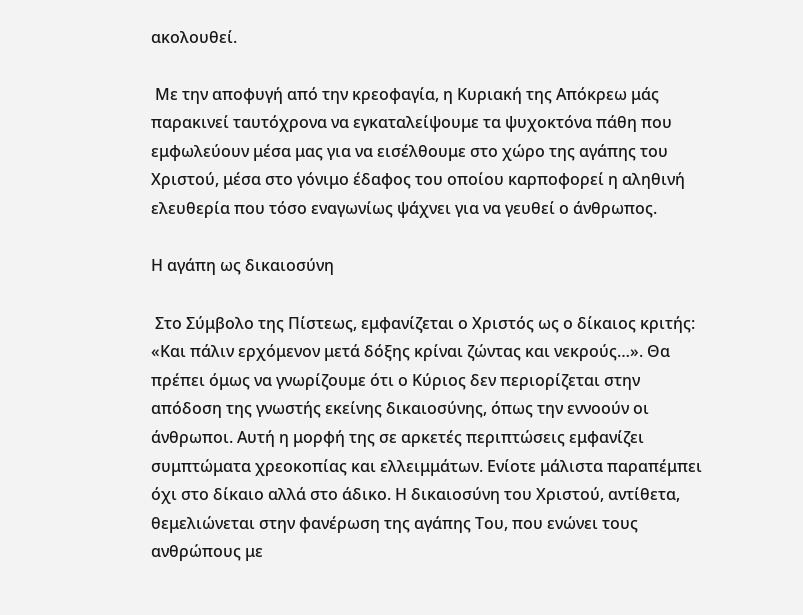ακολουθεί.

 Με την αποφυγή από την κρεοφαγία, η Κυριακή της Απόκρεω μάς παρακινεί ταυτόχρονα να εγκαταλείψουμε τα ψυχοκτόνα πάθη που εμφωλεύουν μέσα μας για να εισέλθουμε στο χώρο της αγάπης του Χριστού, μέσα στο γόνιμο έδαφος του οποίου καρποφορεί η αληθινή ελευθερία που τόσο εναγωνίως ψάχνει για να γευθεί ο άνθρωπος.

Η αγάπη ως δικαιοσύνη

 Στο Σύμβολο της Πίστεως, εμφανίζεται ο Χριστός ως ο δίκαιος κριτής: «Και πάλιν ερχόμενον μετά δόξης κρίναι ζώντας και νεκρούς…». Θα πρέπει όμως να γνωρίζουμε ότι ο Κύριος δεν περιορίζεται στην απόδοση της γνωστής εκείνης δικαιοσύνης, όπως την εννοούν οι άνθρωποι. Αυτή η μορφή της σε αρκετές περιπτώσεις εμφανίζει συμπτώματα χρεοκοπίας και ελλειμμάτων. Ενίοτε μάλιστα παραπέμπει όχι στο δίκαιο αλλά στο άδικο. Η δικαιοσύνη του Χριστού, αντίθετα, θεμελιώνεται στην φανέρωση της αγάπης Του, που ενώνει τους ανθρώπους με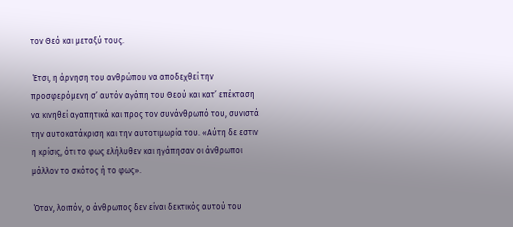τον Θεό και μεταξύ τους.

 Έτσι, η άρνηση του ανθρώπου να αποδεχθεί την προσφερόμενη σ’ αυτόν αγάπη του Θεού και κατ’ επέκταση να κινηθεί αγαπητικά και προς τον συνάνθρωπό του, συνιστά την αυτοκατάκριση και την αυτοτιμωρία του. «Αύτη δε εστιν η κρίσις, ότι το φως ελήλυθεν και ηγάπησαν οι άνθρωποι μάλλον το σκότος ή το φως».

 Όταν, λοιπόν, ο άνθρωπος δεν είναι δεκτικός αυτού του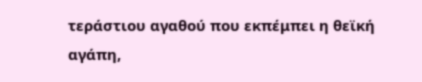τεράστιου αγαθού που εκπέμπει η θεϊκή αγάπη,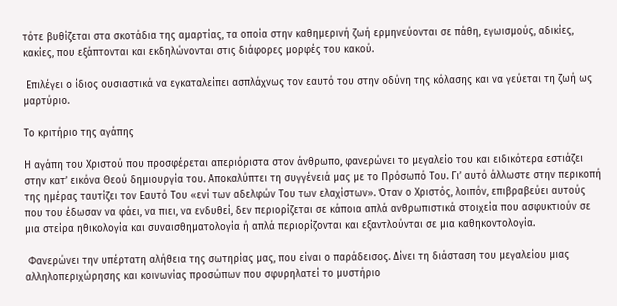τότε βυθίζεται στα σκοτάδια της αμαρτίας, τα οποία στην καθημερινή ζωή ερμηνεύονται σε πάθη, εγωισμούς, αδικίες, κακίες, που εξάπτονται και εκδηλώνονται στις διάφορες μορφές του κακού.

 Επιλέγει ο ίδιος ουσιαστικά να εγκαταλείπει ασπλάχνως τον εαυτό του στην οδύνη της κόλασης και να γεύεται τη ζωή ως μαρτύριο.

Το κριτήριο της αγάπης

Η αγάπη του Χριστού που προσφέρεται απεριόριστα στον άνθρωπο, φανερώνει το μεγαλείο του και ειδικότερα εστιάζει στην κατ’ εικόνα Θεού δημιουργία του. Αποκαλύπτει τη συγγένειά μας με το Πρόσωπό Του. Γι’ αυτό άλλωστε στην περικοπή της ημέρας ταυτίζει τον Εαυτό Του «ενί των αδελφών Του των ελαχίστων». Όταν ο Χριστός, λοιπόν, επιβραβεύει αυτούς που του έδωσαν να φάει, να πιει, να ενδυθεί, δεν περιορίζεται σε κάποια απλά ανθρωπιστικά στοιχεία που ασφυκτιούν σε μια στείρα ηθικολογία και συναισθηματολογία ή απλά περιορίζονται και εξαντλούνται σε μια καθηκοντολογία.

 Φανερώνει την υπέρτατη αλήθεια της σωτηρίας μας, που είναι ο παράδεισος. Δίνει τη διάσταση του μεγαλείου μιας αλληλοπεριχώρησης και κοινωνίας προσώπων που σφυρηλατεί το μυστήριο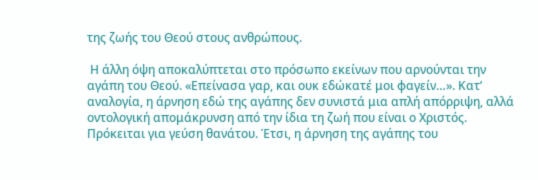της ζωής του Θεού στους ανθρώπους.

 Η άλλη όψη αποκαλύπτεται στο πρόσωπο εκείνων που αρνούνται την αγάπη του Θεού. «Επείνασα γαρ, και ουκ εδώκατέ μοι φαγείν…». Κατ’ αναλογία, η άρνηση εδώ της αγάπης δεν συνιστά μια απλή απόρριψη, αλλά οντολογική απομάκρυνση από την ίδια τη ζωή που είναι ο Χριστός. Πρόκειται για γεύση θανάτου. Έτσι, η άρνηση της αγάπης του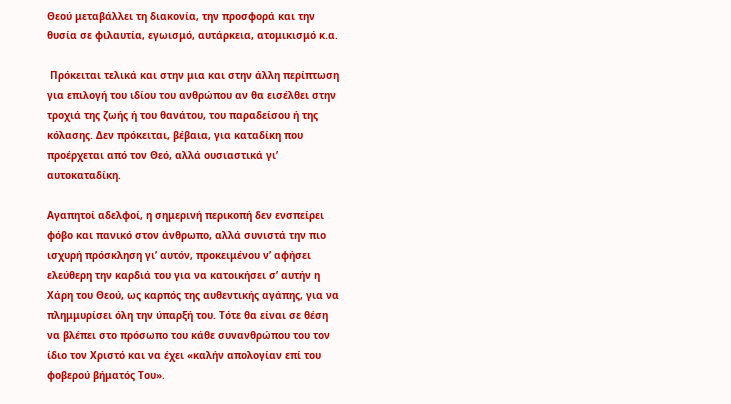Θεού μεταβάλλει τη διακονία, την προσφορά και την θυσία σε φιλαυτία, εγωισμό, αυτάρκεια, ατομικισμό κ.α.

 Πρόκειται τελικά και στην μια και στην άλλη περίπτωση για επιλογή του ιδίου του ανθρώπου αν θα εισέλθει στην τροχιά της ζωής ή του θανάτου, του παραδείσου ή της κόλασης. Δεν πρόκειται, βέβαια, για καταδίκη που προέρχεται από τον Θεό, αλλά ουσιαστικά γι’ αυτοκαταδίκη.

Αγαπητοί αδελφοί, η σημερινή περικοπή δεν ενσπείρει φόβο και πανικό στον άνθρωπο, αλλά συνιστά την πιο ισχυρή πρόσκληση γι’ αυτόν, προκειμένου ν’ αφήσει ελεύθερη την καρδιά του για να κατοικήσει σ’ αυτήν η Χάρη του Θεού, ως καρπός της αυθεντικής αγάπης, για να πλημμυρίσει όλη την ύπαρξή του. Τότε θα είναι σε θέση να βλέπει στο πρόσωπο του κάθε συνανθρώπου του τον ίδιο τον Χριστό και να έχει «καλήν απολογίαν επί του φοβερού βήματός Του».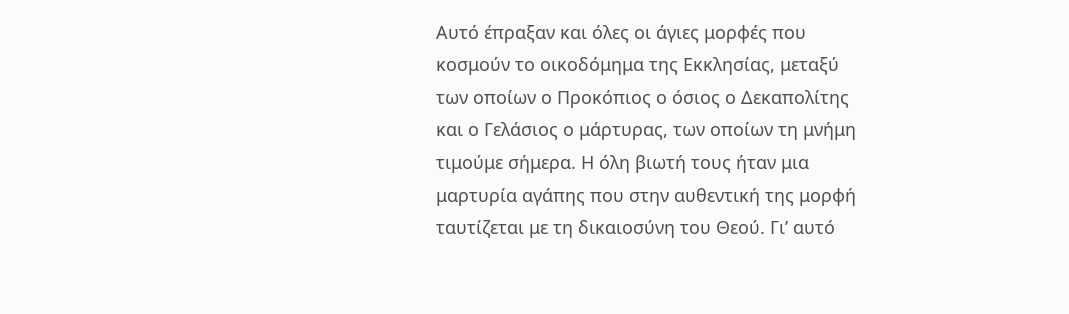Αυτό έπραξαν και όλες οι άγιες μορφές που κοσμούν το οικοδόμημα της Εκκλησίας, μεταξύ των οποίων ο Προκόπιος ο όσιος ο Δεκαπολίτης και ο Γελάσιος ο μάρτυρας, των οποίων τη μνήμη τιμούμε σήμερα. Η όλη βιωτή τους ήταν μια μαρτυρία αγάπης που στην αυθεντική της μορφή ταυτίζεται με τη δικαιοσύνη του Θεού. Γι’ αυτό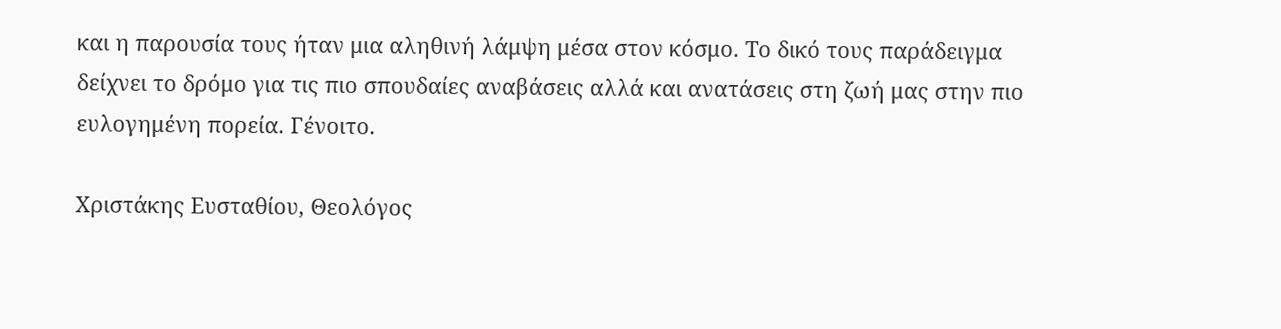και η παρουσία τους ήταν μια αληθινή λάμψη μέσα στον κόσμο. Το δικό τους παράδειγμα δείχνει το δρόμο για τις πιο σπουδαίες αναβάσεις αλλά και ανατάσεις στη ζωή μας στην πιο ευλογημένη πορεία. Γένοιτο.

Χριστάκης Ευσταθίου, Θεολόγος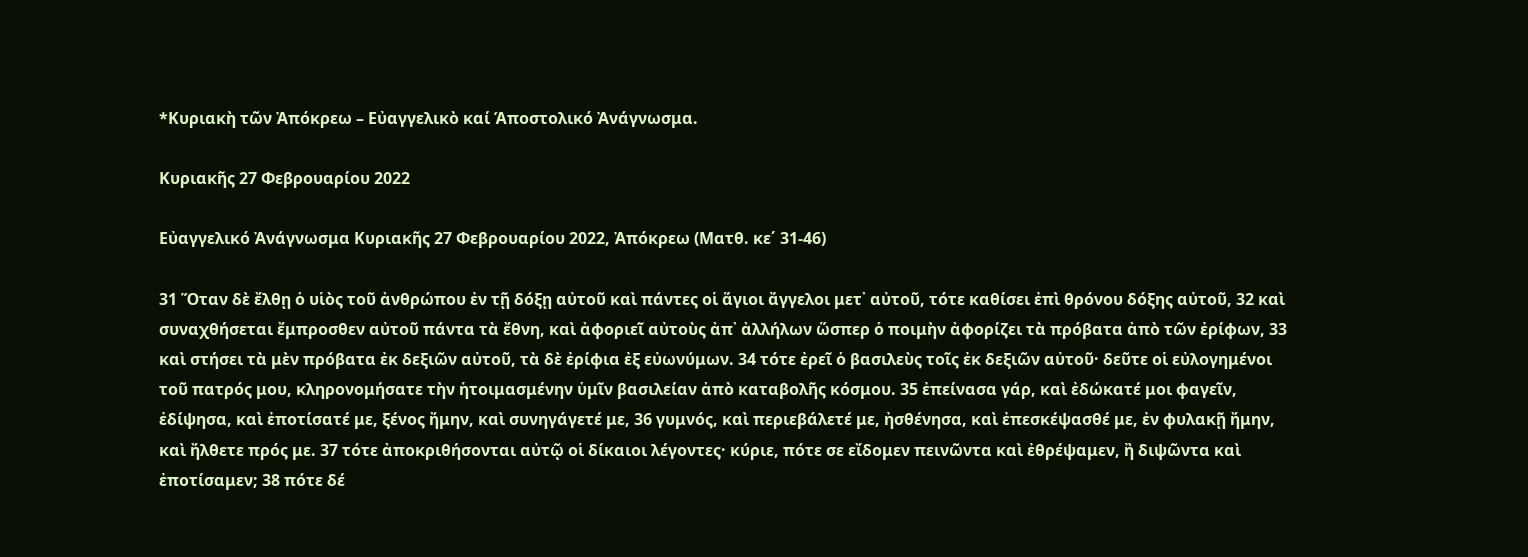*Κυριακὴ τῶν Ἀπόκρεω – Εὐαγγελικὸ καί Άποστολικό Ἀνάγνωσμα.

Κυριακῆς 27 Φεβρουαρίου 2022

Εὐαγγελικό Ἀνάγνωσμα Κυριακῆς 27 Φεβρουαρίου 2022, Ἀπόκρεω (Ματθ. κε΄ 31-46)

31 Ὅταν δὲ ἔλθῃ ὁ υἱὸς τοῦ ἀνθρώπου ἐν τῇ δόξῃ αὐτοῦ καὶ πάντες οἱ ἅγιοι ἄγγελοι μετ᾿ αὐτοῦ, τότε καθίσει ἐπὶ θρόνου δόξης αὐτοῦ, 32 καὶ συναχθήσεται ἔμπροσθεν αὐτοῦ πάντα τὰ ἔθνη, καὶ ἀφοριεῖ αὐτοὺς ἀπ᾿ ἀλλήλων ὥσπερ ὁ ποιμὴν ἀφορίζει τὰ πρόβατα ἀπὸ τῶν ἐρίφων, 33 καὶ στήσει τὰ μὲν πρόβατα ἐκ δεξιῶν αὐτοῦ, τὰ δὲ ἐρίφια ἐξ εὐωνύμων. 34 τότε ἐρεῖ ὁ βασιλεὺς τοῖς ἐκ δεξιῶν αὐτοῦ· δεῦτε οἱ εὐλογημένοι τοῦ πατρός μου, κληρονομήσατε τὴν ἡτοιμασμένην ὑμῖν βασιλείαν ἀπὸ καταβολῆς κόσμου. 35 ἐπείνασα γάρ, καὶ ἐδώκατέ μοι φαγεῖν, ἐδίψησα, καὶ ἐποτίσατέ με, ξένος ἤμην, καὶ συνηγάγετέ με, 36 γυμνός, καὶ περιεβάλετέ με, ἠσθένησα, καὶ ἐπεσκέψασθέ με, ἐν φυλακῇ ἤμην, καὶ ἤλθετε πρός με. 37 τότε ἀποκριθήσονται αὐτῷ οἱ δίκαιοι λέγοντες· κύριε, πότε σε εἴδομεν πεινῶντα καὶ ἐθρέψαμεν, ἢ διψῶντα καὶ ἐποτίσαμεν; 38 πότε δέ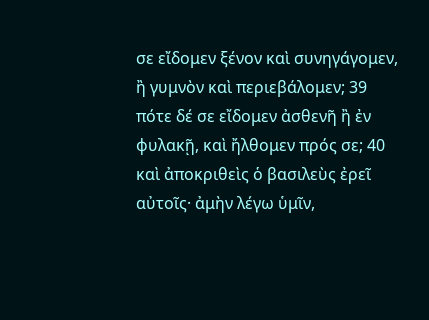σε εἴδομεν ξένον καὶ συνηγάγομεν, ἢ γυμνὸν καὶ περιεβάλομεν; 39 πότε δέ σε εἴδομεν ἀσθενῆ ἢ ἐν φυλακῇ, καὶ ἤλθομεν πρός σε; 40 καὶ ἀποκριθεὶς ὁ βασιλεὺς ἐρεῖ αὐτοῖς· ἀμὴν λέγω ὑμῖν,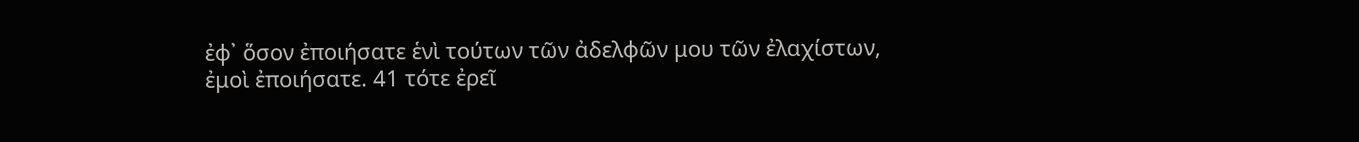ἐφ᾿ ὅσον ἐποιήσατε ἑνὶ τούτων τῶν ἀδελφῶν μου τῶν ἐλαχίστων, ἐμοὶ ἐποιήσατε. 41 τότε ἐρεῖ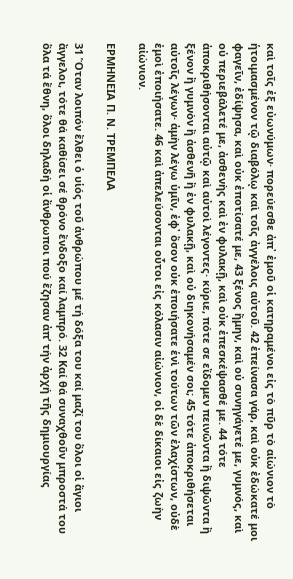καὶ τοῖς ἐξ εὐωνύμων· πορεύεσθε ἀπ᾿ ἐμοῦ οἱ κατηραμένοι εἰς τὸ πῦρ τὸ αἰώνιον τὸ ἡτοιμασμένον τῷ διαβόλῳ καὶ τοῖς ἀγγέλοις αὐτοῦ. 42 ἐπείνασα γάρ, καὶ οὐκ ἐδώκατέ μοι φαγεῖν, ἐδίψησα, καὶ οὐκ ἐποτίσατέ με, 43 ξένος ἤμην, καὶ οὐ συνηγάγετέ με, γυμνός, καὶ οὐ περιεβάλετέ με, ἀσθενὴς καὶ ἐν φυλακῇ, καὶ οὐκ ἐπεσκέψασθέ με. 44 τότε ἀποκριθήσονται αὐτῷ καὶ αὐτοὶ λέγοντες· κύριε, πότε σε εἴδομεν πεινῶντα ἢ διψῶντα ἢ ξένον ἢ γυμνὸν ἢ ἀσθενῆ ἢ ἐν φυλακῇ, καὶ οὐ διηκονήσαμέν σοι; 45 τότε ἀποκριθήσεται αὐτοῖς λέγων· ἀμὴν λέγω ὑμῖν, ἐφ᾿ ὅσον οὐκ ἐποιήσατε ἑνὶ τούτων τῶν ἐλαχίστων, οὐδὲ ἐμοὶ ἐποιήσατε. 46 καὶ ἀπελεύσονται οὗτοι εἰς κόλασιν αἰώνιον, οἱ δὲ δίκαιοι εἰς ζωὴν αἰώνιον.

ΕΡΜΗΝΕΙΑ Π. Ν. ΤΡΕΜΠΕΛΑ

31 Ὅταν λοιπόν ἔλθει ὁ υἱός τοῦ ἀνθρώπου μέ τή δόξα του καί μαζί του ὅλοι οἱ ἅγιοι ἄγγελοι, τότε θά καθίσει σέ θρόνο ἔνδοξο καί λαμπρό. 32 Καί θά συναχθοῦν μπροστά του ὅλα τά ἔθνη, ὅλοι δηλαδή οἱ ἄνθρωποι πού ἔζησαν ἀπ’ τήν ἀρχή τῆς δημιουργίας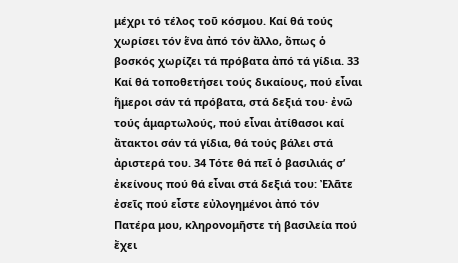μέχρι τό τέλος τοῦ κόσμου. Καί θά τούς χωρίσει τόν ἕνα ἀπό τόν ἄλλο, ὅπως ὁ βοσκός χωρίζει τά πρόβατα ἀπό τά γίδια. 33 Καί θά τοποθετήσει τούς δικαίους, πού εἶναι ἥμεροι σάν τά πρόβατα, στά δεξιά του· ἐνῶ τούς ἁμαρτωλούς, πού εἶναι ἀτίθασοι καί ἄτακτοι σάν τά γίδια, θά τούς βάλει στά ἀριστερά του. 34 Τότε θά πεῖ ὁ βασιλιάς σ’ ἐκείνους πού θά εἶναι στά δεξιά του: Ἐλᾶτε ἐσεῖς πού εἶστε εὐλογημένοι ἀπό τόν Πατέρα μου, κληρονομῆστε τή βασιλεία πού ἔχει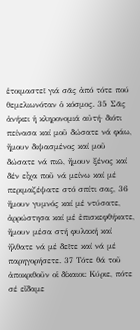ἑτοιμαστεῖ γιά σᾶς ἀπό τότε πού θεμελιωνόταν ὁ κόσμος. 35 Σᾶς ἀνήκει ἡ κληρονομιά αὐτή· διότι πείνασα καί μοῦ δώσατε νά φάω, ἤμουν διψασμένος καί μοῦ δώσατε νά πιῶ, ἤμουν ξένος καί δέν εἶχα ποῦ νά μείνω καί μέ περιμαζέψατε στό σπίτι σας, 36 ἤμουν γυμνός καί μέ ντύσατε, ἀρρώστησα καί μέ ἐπισκεφθήκατε, ἤμουν μέσα στή φυλακή καί ἤλθατε νά μέ δεῖτε καί νά μέ παρηγορήσετε. 37 Τότε θά τοῦ ἀποκριθοῦν οἱ δίκαιοι: Κύριε, πότε σέ εἴδαμε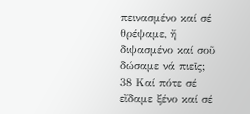πεινασμένο καί σέ θρέψαμε, ἤ διψασμένο καί σοῦ δώσαμε νά πιεῖς; 38 Καί πότε σέ εἴδαμε ξένο καί σέ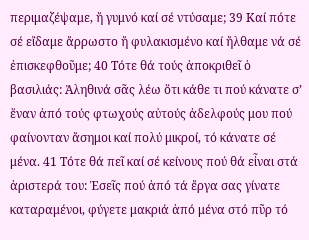περιμαζέψαμε, ἤ γυμνό καί σέ ντύσαμε; 39 Καί πότε σέ εἴδαμε ἄρρωστο ἤ φυλακισμένο καί ἤλθαμε νά σέ ἐπισκεφθοῦμε; 40 Τότε θά τούς ἀποκριθεῖ ὁ βασιλιάς: Ἀληθινά σᾶς λέω ὅτι κάθε τι πού κάνατε σ’ ἕναν ἀπό τούς φτωχούς αὐτούς ἀδελφούς μου πού φαίνονταν ἄσημοι καί πολύ μικροί, τό κάνατε σέ μένα. 41 Τότε θά πεῖ καί σέ κείνους πού θά εἶναι στά ἀριστερά του: Ἐσεῖς πού ἀπό τά ἔργα σας γίνατε καταραμένοι, φύγετε μακριά ἀπό μένα στό πῦρ τό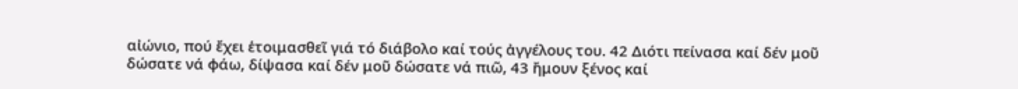αἰώνιο, πού ἔχει ἑτοιμασθεῖ γιά τό διάβολο καί τούς ἀγγέλους του. 42 Διότι πείνασα καί δέν μοῦ δώσατε νά φάω, δίψασα καί δέν μοῦ δώσατε νά πιῶ, 43 ἤμουν ξένος καί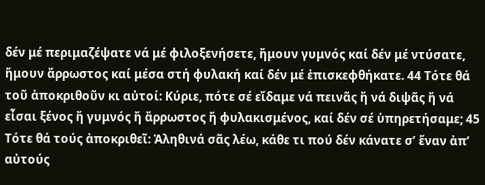δέν μέ περιμαζέψατε νά μέ φιλοξενήσετε, ἤμουν γυμνός καί δέν μέ ντύσατε, ἤμουν ἄρρωστος καί μέσα στή φυλακή καί δέν μέ ἐπισκεφθήκατε. 44 Τότε θά τοῦ ἀποκριθοῦν κι αὐτοί: Κύριε, πότε σέ εἴδαμε νά πεινᾶς ἤ νά διψᾶς ἤ νά εἶσαι ξένος ἤ γυμνός ἤ ἄρρωστος ἤ φυλακισμένος, καί δέν σέ ὑπηρετήσαμε; 45 Τότε θά τούς ἀποκριθεῖ: Ἀληθινά σᾶς λέω, κάθε τι πού δέν κάνατε σ’ ἕναν ἀπ’ αὐτούς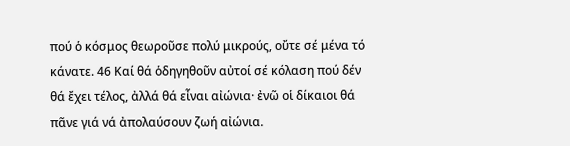πού ὁ κόσμος θεωροῦσε πολύ μικρούς, οὔτε σέ μένα τό κάνατε. 46 Καί θά ὁδηγηθοῦν αὐτοί σέ κόλαση πού δέν θά ἔχει τέλος, ἀλλά θά εἶναι αἰώνια· ἐνῶ οἱ δίκαιοι θά πᾶνε γιά νά ἀπολαύσουν ζωή αἰώνια.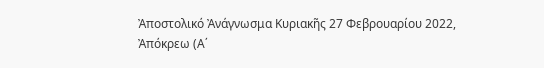Ἀποστολικό Ἀνάγνωσμα Κυριακῆς 27 Φεβρουαρίου 2022, Ἀπόκρεω (Α΄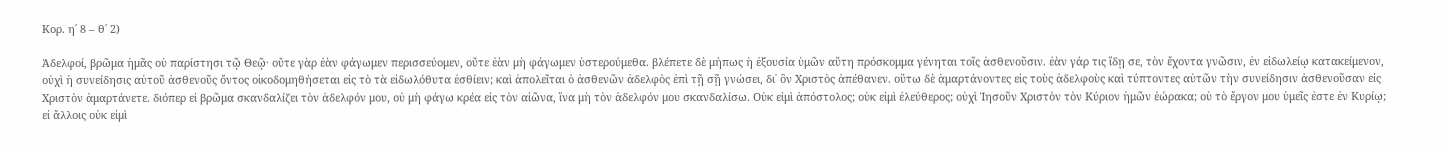Κορ. η΄ 8 – θ΄ 2)

Ἀδελφοί, βρῶμα ἡμᾶς οὐ παρίστησι τῷ Θεῷ· οὔτε γὰρ ἐὰν φάγωμεν περισσεύομεν, οὔτε ἐὰν μὴ φάγωμεν ὑστερούμεθα. βλέπετε δὲ μήπως ἡ ἐξουσία ὑμῶν αὕτη πρόσκομμα γένηται τοῖς ἀσθενοῦσιν. ἐὰν γάρ τις ἴδῃ σε, τὸν ἔχοντα γνῶσιν, ἐν εἰδωλείῳ κατακείμενον, οὐχὶ ἡ συνείδησις αὐτοῦ ἀσθενοῦς ὄντος οἰκοδομηθήσεται εἰς τὸ τὰ εἰδωλόθυτα ἐσθίειν; καὶ ἀπολεῖται ὁ ἀσθενῶν ἀδελφὸς ἐπὶ τῇ σῇ γνώσει, δι᾿ ὃν Χριστὸς ἀπέθανεν. οὕτω δὲ ἁμαρτάνοντες εἰς τοὺς ἀδελφοὺς καὶ τύπτοντες αὐτῶν τὴν συνείδησιν ἀσθενοῦσαν εἰς Χριστὸν ἁμαρτάνετε. διόπερ εἰ βρῶμα σκανδαλίζει τὸν ἀδελφόν μου, οὐ μὴ φάγω κρέα εἰς τὸν αἰῶνα, ἵνα μὴ τὸν ἀδελφόν μου σκανδαλίσω. Οὐκ εἰμὶ ἀπόστολος; οὐκ εἰμὶ ἐλεύθερος; οὐχὶ Ἰησοῦν Χριστὸν τὸν Κύριον ἡμῶν ἑώρακα; οὐ τὸ ἔργον μου ὑμεῖς ἐστε ἐν Κυρίῳ; εἰ ἄλλοις οὐκ εἰμὶ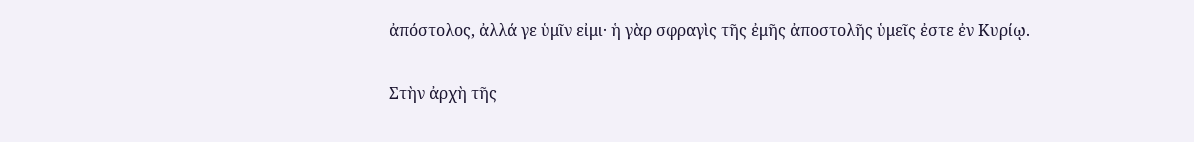ἀπόστολος, ἀλλά γε ὑμῖν εἰμι· ἡ γὰρ σφραγὶς τῆς ἐμῆς ἀποστολῆς ὑμεῖς ἐστε ἐν Κυρίῳ.

Στὴν ἀρχὴ τῆς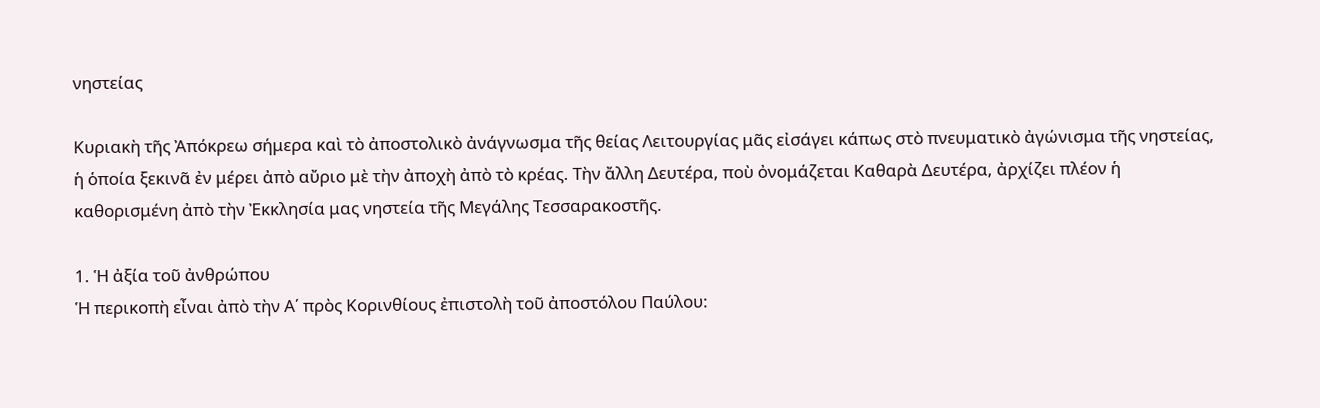νηστείας

Κυριακὴ τῆς Ἀπόκρεω σήμερα καὶ τὸ ἀποστολικὸ ἀνάγνωσμα τῆς θείας Λειτουργίας μᾶς εἰσάγει κάπως στὸ πνευματικὸ ἀγώνισμα τῆς νηστείας, ἡ ὁποία ξεκινᾶ ἐν μέρει ἀπὸ αὔριο μὲ τὴν ἀποχὴ ἀπὸ τὸ κρέας. Τὴν ἄλλη Δευτέρα, ποὺ ὀνομάζεται Καθαρὰ Δευτέρα, ἀρχίζει πλέον ἡ καθορισμένη ἀπὸ τὴν Ἐκκλησία μας νηστεία τῆς Μεγάλης Τεσσαρακοστῆς.

1. Ἡ ἀξία τοῦ ἀνθρώπου
Ἡ περικοπὴ εἶναι ἀπὸ τὴν Α΄ πρὸς Κορινθίους ἐπιστολὴ τοῦ ἀποστόλου Παύλου: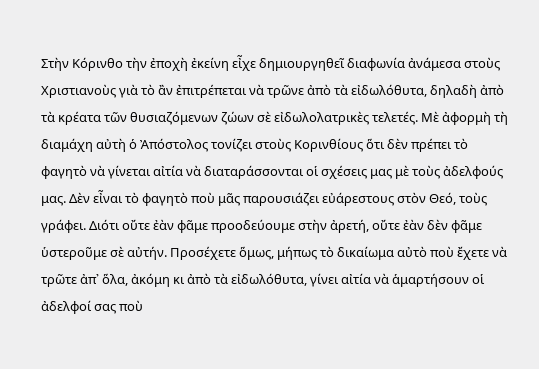Στὴν Κόρινθο τὴν ἐποχὴ ἐκείνη εἶχε δημιουργηθεῖ διαφωνία ἀνάμεσα στοὺς Χριστιανοὺς γιὰ τὸ ἂν ἐπιτρέπεται νὰ τρῶνε ἀπὸ τὰ εἰδωλόθυτα, δηλαδὴ ἀπὸ τὰ κρέατα τῶν θυσιαζόμενων ζώων σὲ εἰδωλολατρικὲς τελετές. Μὲ ἀφορμὴ τὴ διαμάχη αὐτὴ ὁ Ἀπόστολος τονίζει στοὺς Κορινθίους ὅτι δὲν πρέπει τὸ φαγητὸ νὰ γίνεται αἰτία νὰ διαταράσσονται οἱ σχέσεις μας μὲ τοὺς ἀδελφούς μας. Δὲν εἶναι τὸ φαγητὸ ποὺ μᾶς παρουσιάζει εὐάρεστους στὸν Θεό, τοὺς γράφει. Διότι οὔτε ἐὰν φᾶμε προοδεύουμε στὴν ἀρετή, οὔτε ἐὰν δὲν φᾶμε ὑστεροῦμε σὲ αὐτήν. Προσέχετε ὅμως, μήπως τὸ δικαίωμα αὐτὸ ποὺ ἔχετε νὰ τρῶτε ἀπ᾿ ὅλα, ἀκόμη κι ἀπὸ τὰ εἰδωλόθυτα, γίνει αἰτία νὰ ἁμαρτήσουν οἱ ἀδελφοί σας ποὺ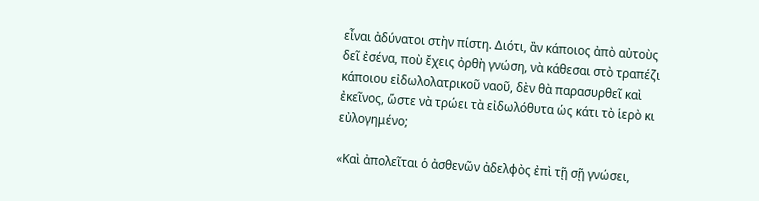εἶναι ἀδύνατοι στὴν πίστη. Διότι, ἂν κάποιος ἀπὸ αὐτοὺς δεῖ ἐσένα, ποὺ ἔχεις ὀρθὴ γνώση, νὰ κάθεσαι στὸ τραπέζι κάποιου εἰδωλολατρικοῦ ναοῦ, δὲν θὰ παρασυρθεῖ καὶ ἐκεῖνος, ὥστε νὰ τρώει τὰ εἰδωλόθυτα ὡς κάτι τὸ ἱερὸ κι εὐλογημένο;

«Καὶ ἀπολεῖται ὁ ἀσθενῶν ἀδελφὸς ἐπὶ τῇ σῇ γνώσει,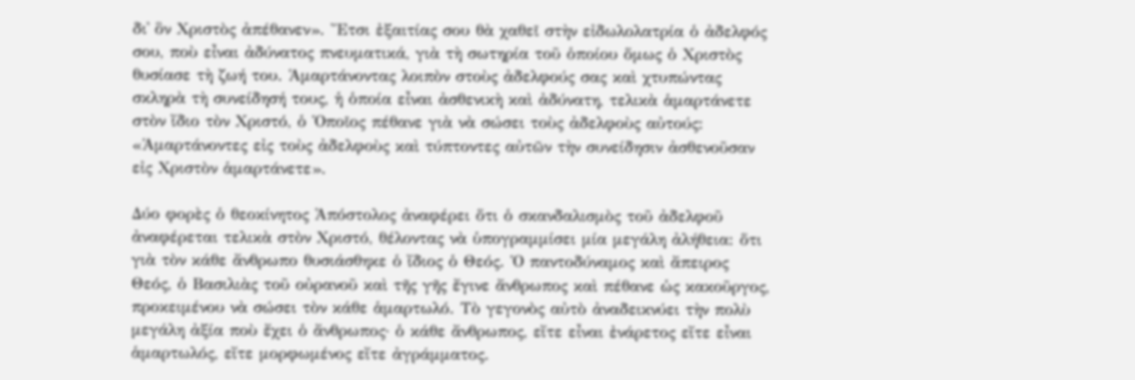δι᾿ ὃν Χριστὸς ἀπέθανεν». Ἔτσι ἐξαιτίας σου θὰ χαθεῖ στὴν εἰδωλολατρία ὁ ἀδελφός σου, ποὺ εἶναι ἀδύνατος πνευματικά, γιὰ τὴ σωτηρία τοῦ ὁποίου ὅμως ὁ Χριστὸς θυσίασε τὴ ζωή του. Ἁμαρτάνοντας λοιπὸν στοὺς ἀδελφούς σας καὶ χτυπώντας σκληρὰ τὴ συνείδησή τους, ἡ ὁποία εἶναι ἀσθενικὴ καὶ ἀδύνατη, τελικὰ ἁμαρτάνετε στὸν ἴδιο τὸν Χριστό, ὁ Ὁποῖος πέθανε γιὰ νὰ σώσει τοὺς ἀδελφοὺς αὐτούς: «Ἁμαρτάνοντες εἰς τοὺς ἀδελφοὺς καὶ τύπτοντες αὐτῶν τὴν συνείδησιν ἀσθενοῦσαν εἰς Χριστὸν ἁμαρτάνετε».

Δύο φορὲς ὁ θεοκίνητος Ἀπόστολος ἀναφέρει ὅτι ὁ σκανδαλισμὸς τοῦ ἀδελφοῦ ἀναφέρεται τελικὰ στὸν Χριστό, θέλοντας νὰ ὑπογραμμίσει μία μεγάλη ἀλήθεια: ὅτι γιὰ τὸν κάθε ἄνθρωπο θυσιάσθηκε ὁ ἴδιος ὁ Θεός. Ὁ παντοδύναμος καὶ ἄπειρος Θεός, ὁ Βασιλιὰς τοῦ οὐρανοῦ καὶ τῆς γῆς ἔγινε ἄνθρωπος καὶ πέθανε ὡς κακοῦργος, προκειμένου νὰ σώσει τὸν κάθε ἁμαρτωλό. Τὸ γεγονὸς αὐτὸ ἀναδεικνύει τὴν πολὺ μεγάλη ἀξία ποὺ ἔχει ὁ ἄνθρωπος· ὁ κάθε ἄνθρωπος, εἴτε εἶναι ἐνάρετος εἴτε εἶναι ἁμαρτωλός, εἴτε μορφωμένος εἴτε ἀγράμματος.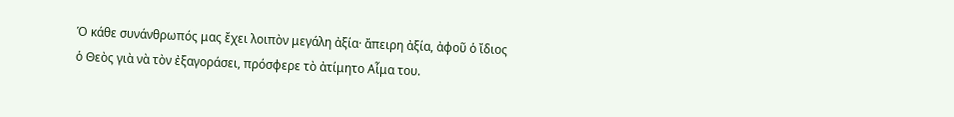Ὁ κάθε συνάνθρωπός μας ἔχει λοιπὸν μεγάλη ἀξία· ἄπειρη ἀξία, ἀφοῦ ὁ ἴδιος ὁ Θεὸς γιὰ νὰ τὸν ἐξαγοράσει, πρόσφερε τὸ ἀτίμητο Αἷμα του.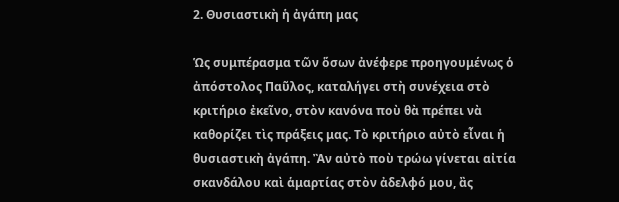2. Θυσιαστικὴ ἡ ἀγάπη μας

Ὡς συμπέρασμα τῶν ὅσων ἀνέφερε προηγουμένως ὁ ἀπόστολος Παῦλος, καταλήγει στὴ συνέχεια στὸ κριτήριο ἐκεῖνο, στὸν κανόνα ποὺ θὰ πρέπει νὰ καθορίζει τὶς πράξεις μας. Τὸ κριτήριο αὐτὸ εἶναι ἡ θυσιαστικὴ ἀγάπη. Ἂν αὐτὸ ποὺ τρώω γίνεται αἰτία σκανδάλου καὶ ἁμαρτίας στὸν ἀδελφό μου, ἂς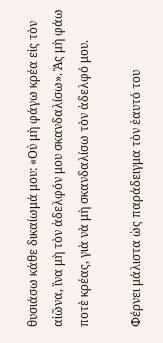θυσιάσω κάθε δικαίωμά μου: «Οὐ μὴ φάγω κρέα εἰς τὸν αἰῶνα, ἵνα μὴ τὸν ἀδελφόν μου σκανδαλίσω». Ἂς μὴ φάω ποτὲ κρέας, γιὰ νὰ μὴ σκανδαλίσω τὸν ἀδελφό μου.

Φέρνει μάλιστα ὡς παράδειγμα τὸν ἑαυτό του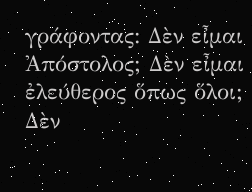γράφοντας: Δὲν εἶμαι Ἀπόστολος; Δὲν εἶμαι ἐλεύθερος ὅπως ὅλοι; Δὲν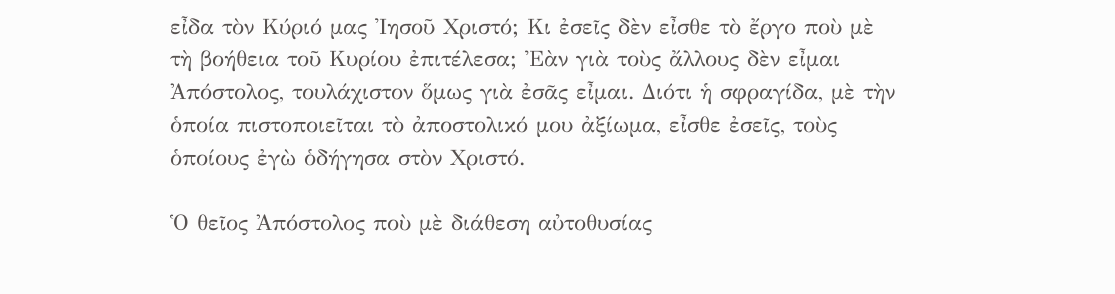εἶδα τὸν Κύριό μας Ἰησοῦ Χριστό; Κι ἐσεῖς δὲν εἶσθε τὸ ἔργο ποὺ μὲ τὴ βοήθεια τοῦ Κυρίου ἐπιτέλεσα; Ἐὰν γιὰ τοὺς ἄλλους δὲν εἶμαι Ἀπόστολος, τουλάχιστον ὅμως γιὰ ἐσᾶς εἶμαι. Διότι ἡ σφραγίδα, μὲ τὴν ὁποία πιστοποιεῖται τὸ ἀποστολικό μου ἀξίωμα, εἶσθε ἐσεῖς, τοὺς ὁποίους ἐγὼ ὁδήγησα στὸν Χριστό.

Ὁ θεῖος Ἀπόστολος ποὺ μὲ διάθεση αὐτοθυσίας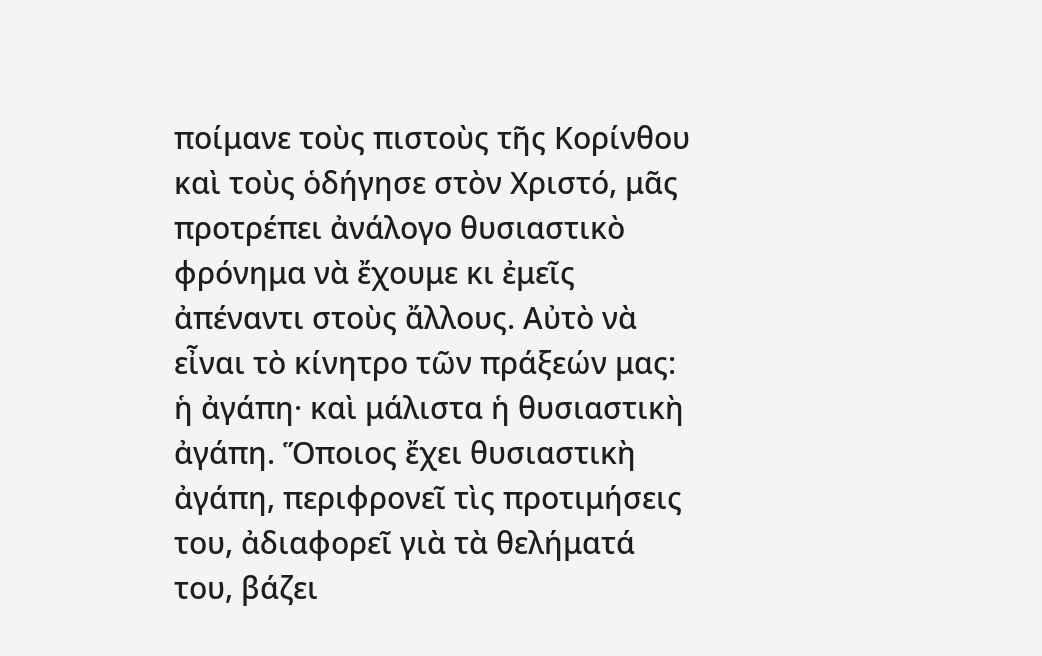ποίμανε τοὺς πιστοὺς τῆς Κορίνθου καὶ τοὺς ὁδήγησε στὸν Χριστό, μᾶς προτρέπει ἀνάλογο θυσιαστικὸ φρόνημα νὰ ἔχουμε κι ἐμεῖς ἀπέναντι στοὺς ἄλλους. Αὐτὸ νὰ εἶναι τὸ κίνητρο τῶν πράξεών μας: ἡ ἀγάπη· καὶ μάλιστα ἡ θυσιαστικὴ ἀγάπη. Ὅποιος ἔχει θυσιαστικὴ ἀγάπη, περιφρονεῖ τὶς προτιμήσεις του, ἀδιαφορεῖ γιὰ τὰ θελήματά του, βάζει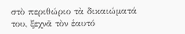στὸ περιθώριο τὰ δικαιώματά του, ξεχνᾶ τὸν ἑαυτό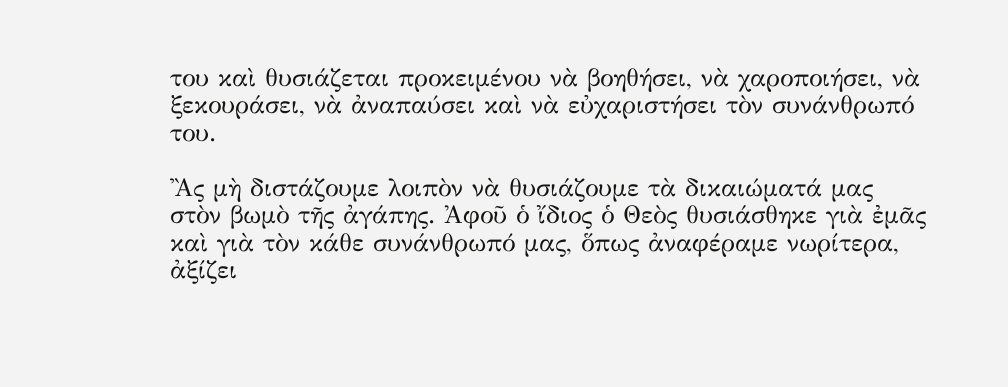του καὶ θυσιάζεται προκειμένου νὰ βοηθήσει, νὰ χαροποιήσει, νὰ ξεκουράσει, νὰ ἀναπαύσει καὶ νὰ εὐχαριστήσει τὸν συνάνθρωπό του.

Ἂς μὴ διστάζουμε λοιπὸν νὰ θυσιάζουμε τὰ δικαιώματά μας στὸν βωμὸ τῆς ἀγάπης. Ἀφοῦ ὁ ἴδιος ὁ Θεὸς θυσιάσθηκε γιὰ ἐμᾶς καὶ γιὰ τὸν κάθε συνάνθρωπό μας, ὅπως ἀναφέραμε νωρίτερα, ἀξίζει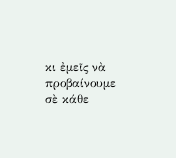κι ἐμεῖς νὰ προβαίνουμε σὲ κάθε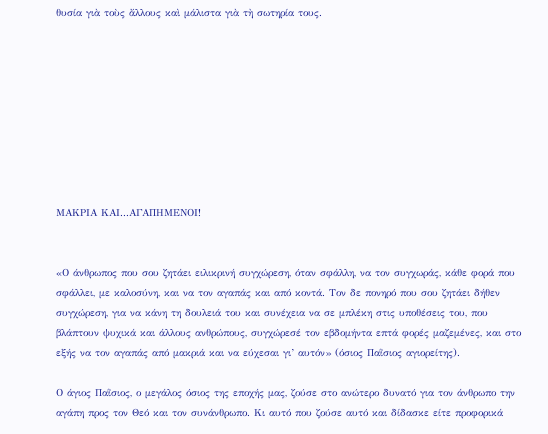θυσία γιὰ τοὺς ἄλλους καὶ μάλιστα γιὰ τὴ σωτηρία τους.









ΜΑΚΡΙΑ ΚΑΙ...ΑΓΑΠΗΜΕΝΟΙ!


«Ο άνθρωπος που σου ζητάει ειλικρινή συγχώρεση, όταν σφάλλη, να τον συγχωράς, κάθε φορά που σφάλλει, με καλοσύνη, και να τον αγαπάς και από κοντά. Τον δε πονηρό που σου ζητάει δήθεν συγχώρεση, για να κάνη τη δουλειά του και συνέχεια να σε μπλέκη στις υποθέσεις του, που βλάπτουν ψυχικά και άλλους ανθρώπους, συγχώρεσέ τον εβδομήντα επτά φορές μαζεμένες, και στο εξής να τον αγαπάς από μακριά και να εύχεσαι γι’ αυτόν» (όσιος Παῒσιος αγιορείτης).

Ο άγιος Παῒσιος, ο μεγάλος όσιος της εποχής μας, ζούσε στο ανώτερο δυνατό για τον άνθρωπο την αγάπη προς τον Θεό και τον συνάνθρωπο. Κι αυτό που ζούσε αυτό και δίδασκε είτε προφορικά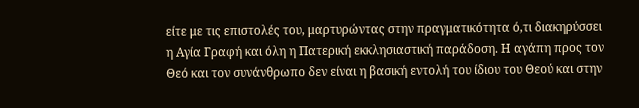είτε με τις επιστολές του, μαρτυρώντας στην πραγματικότητα ό,τι διακηρύσσει η Αγία Γραφή και όλη η Πατερική εκκλησιαστική παράδοση. Η αγάπη προς τον Θεό και τον συνάνθρωπο δεν είναι η βασική εντολή του ίδιου του Θεού και στην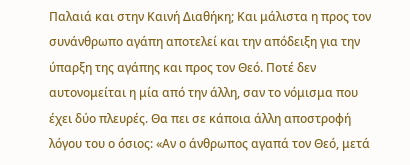Παλαιά και στην Καινή Διαθήκη; Και μάλιστα η προς τον συνάνθρωπο αγάπη αποτελεί και την απόδειξη για την ύπαρξη της αγάπης και προς τον Θεό. Ποτέ δεν αυτονομείται η μία από την άλλη, σαν το νόμισμα που έχει δύο πλευρές. Θα πει σε κάποια άλλη αποστροφή λόγου του ο όσιος: «Αν ο άνθρωπος αγαπά τον Θεό, μετά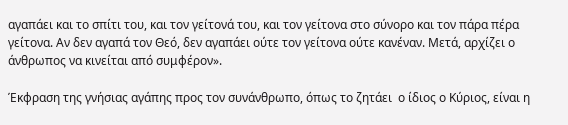αγαπάει και το σπίτι του, και τον γείτονά του, και τον γείτονα στο σύνορο και τον πάρα πέρα γείτονα. Αν δεν αγαπά τον Θεό, δεν αγαπάει ούτε τον γείτονα ούτε κανέναν. Μετά, αρχίζει ο άνθρωπος να κινείται από συμφέρον».

Έκφραση της γνήσιας αγάπης προς τον συνάνθρωπο, όπως το ζητάει  ο ίδιος ο Κύριος, είναι η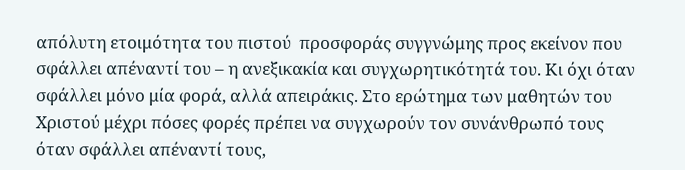απόλυτη ετοιμότητα του πιστού  προσφοράς συγγνώμης προς εκείνον που σφάλλει απέναντί του – η ανεξικακία και συγχωρητικότητά του. Κι όχι όταν σφάλλει μόνο μία φορά, αλλά απειράκις. Στο ερώτημα των μαθητών του Χριστού μέχρι πόσες φορές πρέπει να συγχωρούν τον συνάνθρωπό τους όταν σφάλλει απέναντί τους,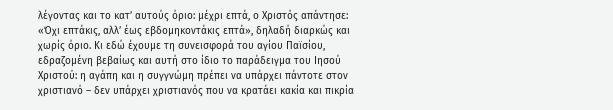λέγοντας και το κατ’ αυτούς όριο: μέχρι επτά, ο Χριστός απάντησε: «Όχι επτάκις, αλλ’ έως εβδομηκοντάκις επτά», δηλαδή διαρκώς και χωρίς όριο. Κι εδώ έχουμε τη συνεισφορά του αγίου Παϊσίου, εδραζομένη βεβαίως και αυτή στο ίδιο το παράδειγμα του Ιησού Χριστού: η αγάπη και η συγγνώμη πρέπει να υπάρχει πάντοτε στον χριστιανό – δεν υπάρχει χριστιανός που να κρατάει κακία και πικρία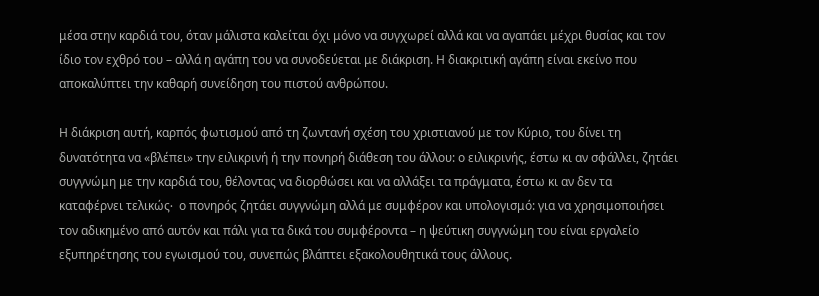μέσα στην καρδιά του, όταν μάλιστα καλείται όχι μόνο να συγχωρεί αλλά και να αγαπάει μέχρι θυσίας και τον ίδιο τον εχθρό του – αλλά η αγάπη του να συνοδεύεται με διάκριση. Η διακριτική αγάπη είναι εκείνο που αποκαλύπτει την καθαρή συνείδηση του πιστού ανθρώπου.

Η διάκριση αυτή, καρπός φωτισμού από τη ζωντανή σχέση του χριστιανού με τον Κύριο, του δίνει τη δυνατότητα να «βλέπει» την ειλικρινή ή την πονηρή διάθεση του άλλου: ο ειλικρινής, έστω κι αν σφάλλει, ζητάει συγγνώμη με την καρδιά του, θέλοντας να διορθώσει και να αλλάξει τα πράγματα, έστω κι αν δεν τα καταφέρνει τελικώς∙  ο πονηρός ζητάει συγγνώμη αλλά με συμφέρον και υπολογισμό: για να χρησιμοποιήσει τον αδικημένο από αυτόν και πάλι για τα δικά του συμφέροντα – η ψεύτικη συγγνώμη του είναι εργαλείο εξυπηρέτησης του εγωισμού του, συνεπώς βλάπτει εξακολουθητικά τους άλλους.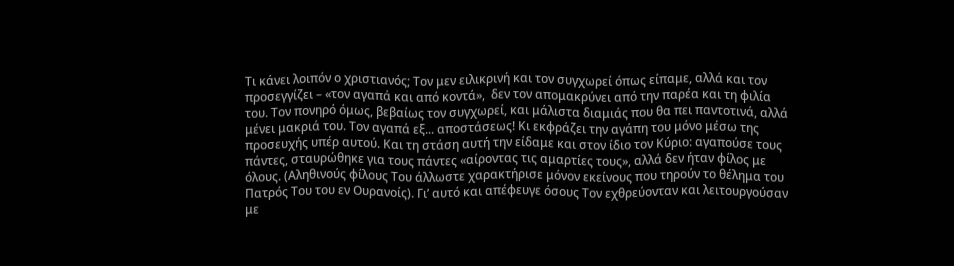Τι κάνει λοιπόν ο χριστιανός; Τον μεν ειλικρινή και τον συγχωρεί όπως είπαμε, αλλά και τον προσεγγίζει – «τον αγαπά και από κοντά»,  δεν τον απομακρύνει από την παρέα και τη φιλία του. Τον πονηρό όμως, βεβαίως τον συγχωρεί, και μάλιστα διαμιάς που θα πει παντοτινά, αλλά μένει μακριά του. Τον αγαπά εξ... αποστάσεως! Κι εκφράζει την αγάπη του μόνο μέσω της προσευχής υπέρ αυτού. Και τη στάση αυτή την είδαμε και στον ίδιο τον Κύριο: αγαπούσε τους πάντες, σταυρώθηκε για τους πάντες «αίροντας τις αμαρτίες τους», αλλά δεν ήταν φίλος με όλους. (Αληθινούς φίλους Του άλλωστε χαρακτήρισε μόνον εκείνους που τηρούν το θέλημα του Πατρός Του του εν Ουρανοίς). Γι’ αυτό και απέφευγε όσους Τον εχθρεύονταν και λειτουργούσαν με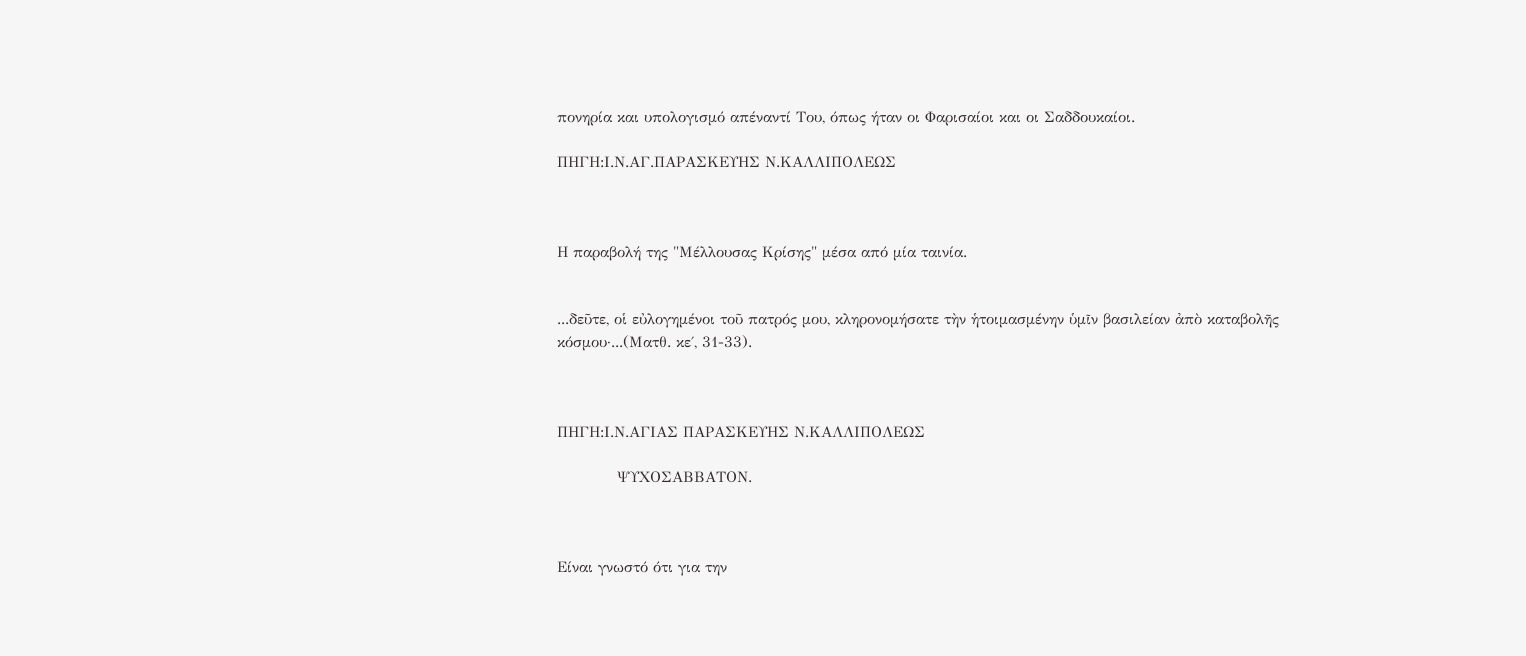πονηρία και υπολογισμό απέναντί Του, όπως ήταν οι Φαρισαίοι και οι Σαδδουκαίοι.

ΠΗΓΗ:Ι.Ν.ΑΓ.ΠΑΡΑΣΚΕΥΗΣ Ν.ΚΑΛΛΙΠΟΛΕΩΣ



Η παραβολή της "Μέλλουσας Κρίσης" μέσα από μία ταινία.


...δεῦτε, οἱ εὐλογημένοι τοῦ πατρός μου, κληρονομήσατε τὴν ἡτοιμασμένην ὑμῖν βασιλείαν ἀπὸ καταβολῆς κόσμου·...(Ματθ. κε΄, 31-33).



ΠΗΓΗ:Ι.Ν.ΑΓΙΑΣ ΠΑΡΑΣΚΕΥΗΣ Ν.ΚΑΛΛΙΠΟΛΕΩΣ

            ΨΥΧΟΣΑΒΒΑΤΟΝ.



Είναι γνωστό ότι για την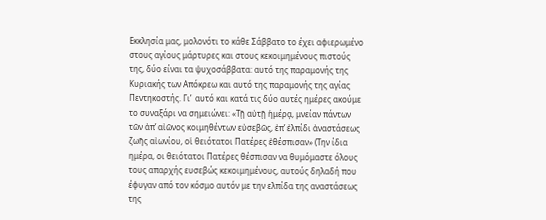Εκκλησία μας, μολονότι το κάθε Σάββατο το έχει αφιερωμένο στους αγίους μάρτυρες και στους κεκοιμημένους πιστούς της, δύο είναι τα ψυχοσάββατα: αυτό της παραμονής της Κυριακής των Απόκρεω και αυτό της παραμονής της αγίας Πεντηκοστής. Γι’  αυτό και κατά τις δύο αυτές ημέρες ακούμε το συναξάρι να σημειώνει: «Τῇ αὐτῇ ἡμέρᾳ, μνείαν πάντων τῶν ἀπ’ αἰῶνος κοιμηθέντων εὐσεβῶς, ἐπ’ ἐλπίδι ἀναστάσεως ζωῆς αἰωνίου, οἱ θειότατοι Πατέρες ἐθέσπισαν» (Την ίδια ημέρα, οι θειότατοι Πατέρες θέσπισαν να θυμόμαστε όλους τους απαρχής ευσεβώς κεκοιμημένους, αυτούς δηλαδή που έφυγαν από τον κόσμο αυτόν με την ελπίδα της αναστάσεως της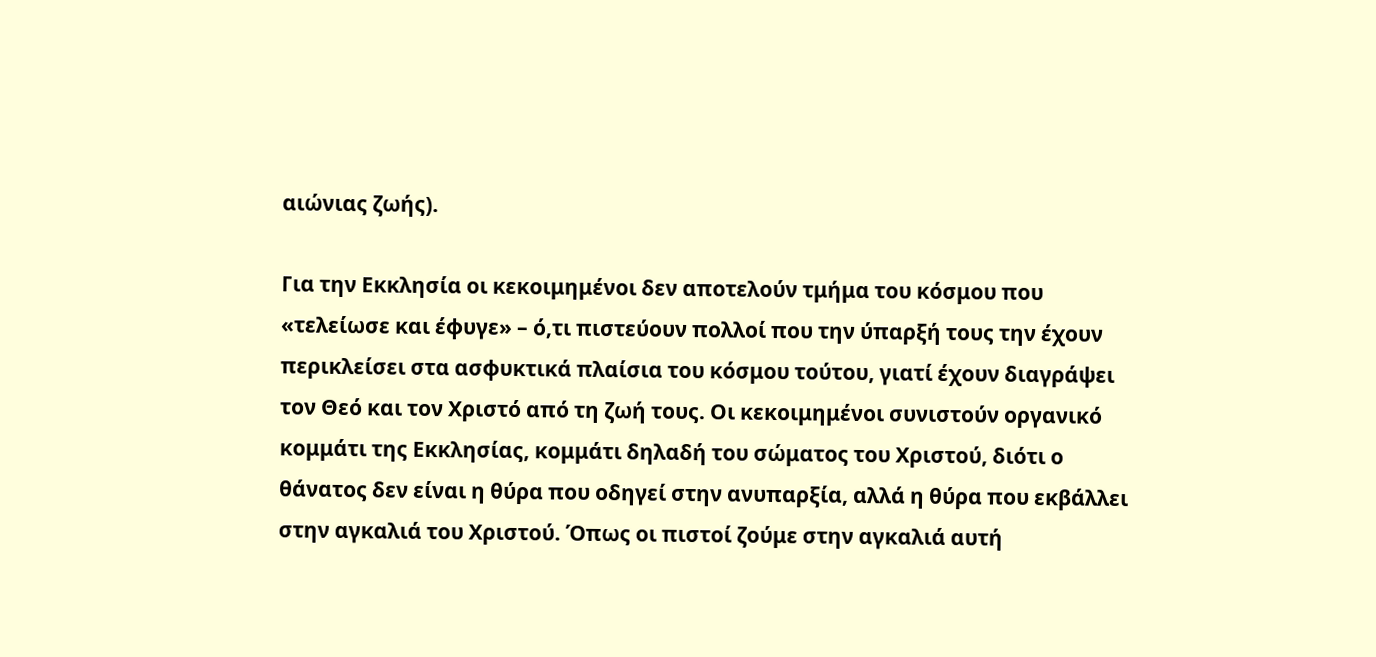αιώνιας ζωής).

Για την Εκκλησία οι κεκοιμημένοι δεν αποτελούν τμήμα του κόσμου που «τελείωσε και έφυγε» – ό,τι πιστεύουν πολλοί που την ύπαρξή τους την έχουν περικλείσει στα ασφυκτικά πλαίσια του κόσμου τούτου, γιατί έχουν διαγράψει τον Θεό και τον Χριστό από τη ζωή τους. Οι κεκοιμημένοι συνιστούν οργανικό κομμάτι της Εκκλησίας, κομμάτι δηλαδή του σώματος του Χριστού, διότι ο θάνατος δεν είναι η θύρα που οδηγεί στην ανυπαρξία, αλλά η θύρα που εκβάλλει στην αγκαλιά του Χριστού. Όπως οι πιστοί ζούμε στην αγκαλιά αυτή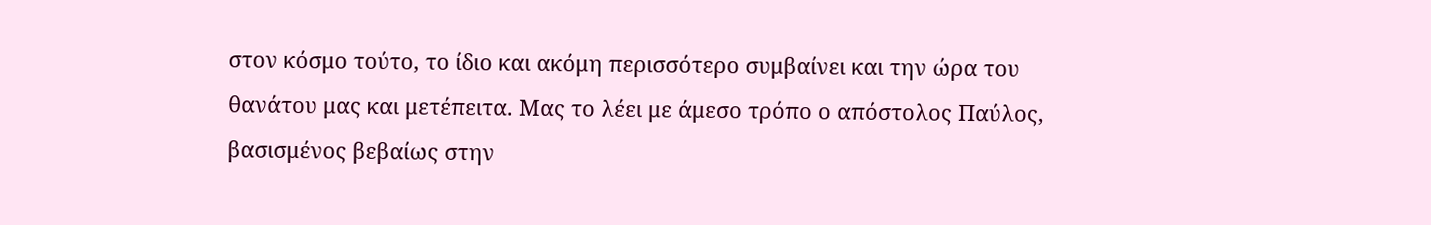στον κόσμο τούτο, το ίδιο και ακόμη περισσότερο συμβαίνει και την ώρα του θανάτου μας και μετέπειτα. Μας το λέει με άμεσο τρόπο ο απόστολος Παύλος, βασισμένος βεβαίως στην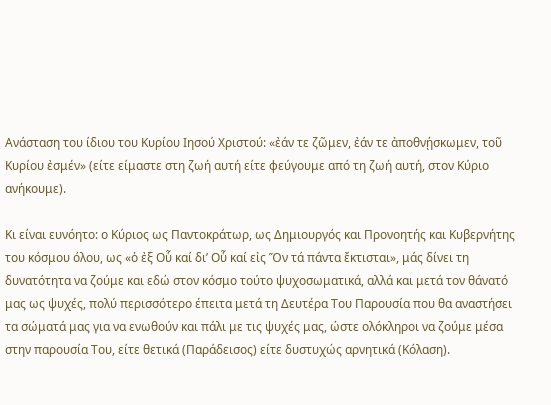Ανάσταση του ίδιου του Κυρίου Ιησού Χριστού: «ἐάν τε ζῶμεν, ἐάν τε ἀποθνῄσκωμεν, τοῦ Κυρίου ἐσμέν» (είτε είμαστε στη ζωή αυτή είτε φεύγουμε από τη ζωή αυτή, στον Κύριο ανήκουμε).

Κι είναι ευνόητο: ο Κύριος ως Παντοκράτωρ, ως Δημιουργός και Προνοητής και Κυβερνήτης του κόσμου όλου, ως «ὁ ἐξ Οὗ καί δι’ Οὗ καί εἰς Ὅν τά πάντα ἔκτισται», μάς δίνει τη δυνατότητα να ζούμε και εδώ στον κόσμο τούτο ψυχοσωματικά, αλλά και μετά τον θάνατό μας ως ψυχές, πολύ περισσότερο έπειτα μετά τη Δευτέρα Του Παρουσία που θα αναστήσει τα σώματά μας για να ενωθούν και πάλι με τις ψυχές μας, ώστε ολόκληροι να ζούμε μέσα στην παρουσία Του, είτε θετικά (Παράδεισος) είτε δυστυχώς αρνητικά (Κόλαση).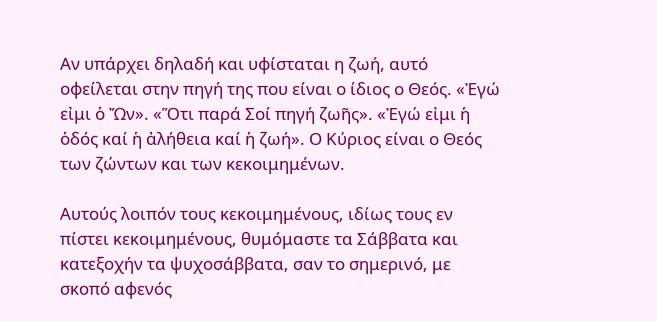Αν υπάρχει δηλαδή και υφίσταται η ζωή, αυτό οφείλεται στην πηγή της που είναι ο ίδιος ο Θεός. «Ἐγώ εἰμι ὁ Ὤν». «Ὅτι παρά Σοί πηγή ζωῆς». «Ἐγώ εἰμι ἡ ὁδός καί ἡ ἀλήθεια καί ἡ ζωή». Ο Κύριος είναι ο Θεός των ζώντων και των κεκοιμημένων.

Αυτούς λοιπόν τους κεκοιμημένους, ιδίως τους εν πίστει κεκοιμημένους, θυμόμαστε τα Σάββατα και κατεξοχήν τα ψυχοσάββατα, σαν το σημερινό, με σκοπό αφενός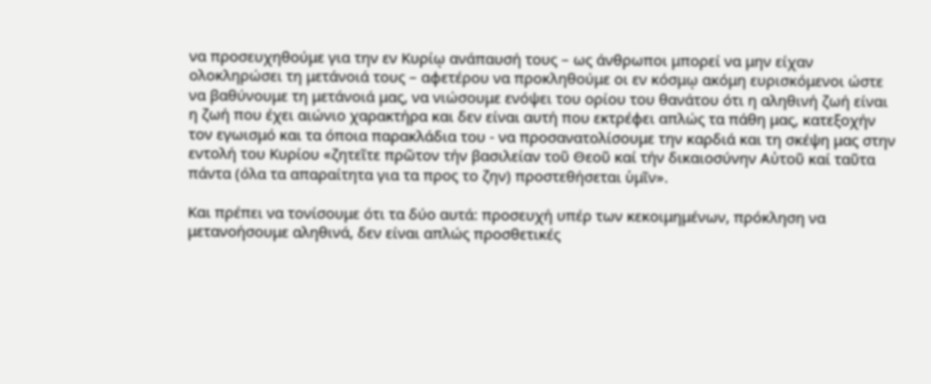να προσευχηθούμε για την εν Κυρίῳ ανάπαυσή τους – ως άνθρωποι μπορεί να μην είχαν ολοκληρώσει τη μετάνοιά τους – αφετέρου να προκληθούμε οι εν κόσμῳ ακόμη ευρισκόμενοι ώστε να βαθύνουμε τη μετάνοιά μας, να νιώσουμε ενόψει του ορίου του θανάτου ότι η αληθινή ζωή είναι η ζωή που έχει αιώνιο χαρακτήρα και δεν είναι αυτή που εκτρέφει απλώς τα πάθη μας, κατεξοχήν τον εγωισμό και τα όποια παρακλάδια του - να προσανατολίσουμε την καρδιά και τη σκέψη μας στην εντολή του Κυρίου «ζητεῖτε πρῶτον τήν βασιλείαν τοῦ Θεοῦ καί τήν δικαιοσύνην Αὐτοῦ καί ταῦτα πάντα (όλα τα απαραίτητα για τα προς το ζην) προστεθήσεται ὑμῖν».

Και πρέπει να τονίσουμε ότι τα δύο αυτά: προσευχή υπέρ των κεκοιμημένων, πρόκληση να μετανοήσουμε αληθινά, δεν είναι απλώς προσθετικές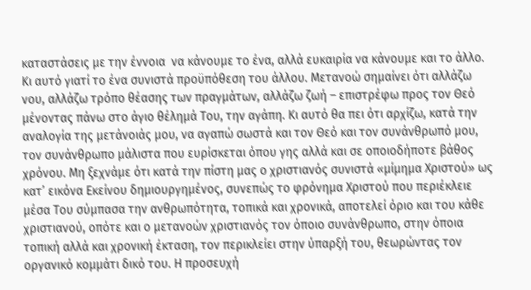καταστάσεις με την έννοια  να κάνουμε το ένα, αλλά ευκαιρία να κάνουμε και το άλλο. Κι αυτό γιατί το ένα συνιστά προϋπόθεση του άλλου. Μετανοώ σημαίνει ότι αλλάζω νου, αλλάζω τρόπο θέασης των πραγμάτων, αλλάζω ζωή – επιστρέφω προς τον Θεό μένοντας πάνω στο άγιο θέλημά Του, την αγάπη. Κι αυτό θα πει ότι αρχίζω, κατά την αναλογία της μετάνοιάς μου, να αγαπώ σωστά και τον Θεό και τον συνάνθρωπό μου, τον συνάνθρωπο μάλιστα που ευρίσκεται όπου γης αλλά και σε οποιοδήποτε βάθος χρόνου. Μη ξεχνάμε ότι κατά την πίστη μας ο χριστιανός συνιστά «μίμημα Χριστού» ως κατ’ εικόνα Εκείνου δημιουργημένος, συνεπώς το φρόνημα Χριστού που περιέκλειε μέσα Του σύμπασα την ανθρωπότητα, τοπικά και χρονικά, αποτελεί όριο και του κάθε χριστιανού, οπότε και ο μετανοών χριστιανός τον όποιο συνάνθρωπο, στην όποια τοπική αλλά και χρονική έκταση, τον περικλείει στην ύπαρξή του, θεωρώντας τον οργανικό κομμάτι δικό του. Η προσευχή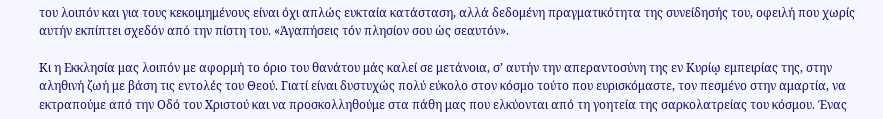του λοιπόν και για τους κεκοιμημένους είναι όχι απλώς ευκταία κατάσταση, αλλά δεδομένη πραγματικότητα της συνείδησής του, οφειλή που χωρίς αυτήν εκπίπτει σχεδόν από την πίστη του. «Ἀγαπήσεις τόν πλησίον σου ὡς σεαυτόν».

Κι η Εκκλησία μας λοιπόν με αφορμή το όριο του θανάτου μάς καλεί σε μετάνοια, σ’ αυτήν την απεραντοσύνη της εν Κυρίῳ εμπειρίας της, στην αληθινή ζωή με βάση τις εντολές του Θεού. Γιατί είναι δυστυχώς πολύ εύκολο στον κόσμο τούτο που ευρισκόμαστε, τον πεσμένο στην αμαρτία, να εκτραπούμε από την Οδό του Χριστού και να προσκολληθούμε στα πάθη μας που ελκύονται από τη γοητεία της σαρκολατρείας του κόσμου. Ένας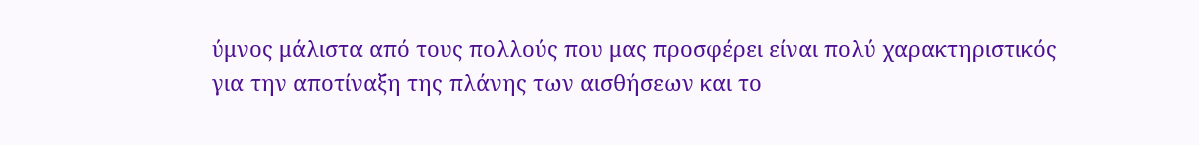ύμνος μάλιστα από τους πολλούς που μας προσφέρει είναι πολύ χαρακτηριστικός για την αποτίναξη της πλάνης των αισθήσεων και το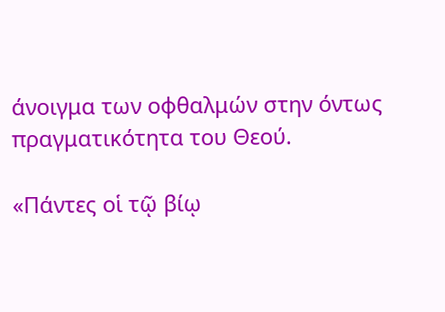άνοιγμα των οφθαλμών στην όντως πραγματικότητα του Θεού.

«Πάντες οἱ τῷ βίῳ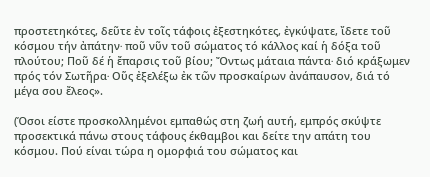προστετηκότες, δεῦτε ἐν τοῖς τάφοις ἐξεστηκότες, ἐγκύψατε, ἴδετε τοῦ κόσμου τήν ἀπάτην∙ ποῦ νῦν τοῦ σώματος τό κάλλος καί ἡ δόξα τοῦ πλούτου; Ποῦ δέ ἡ ἔπαρσις τοῦ βίου; Ὄντως μάταια πάντα∙ διό κράξωμεν πρός τόν Σωτῆρα∙ Οὕς ἐξελέξω ἐκ τῶν προσκαίρων ἀνάπαυσον, διά τό μέγα σου ἔλεος».

(Όσοι είστε προσκολλημένοι εμπαθώς στη ζωή αυτή, εμπρός σκύψτε προσεκτικά πάνω στους τάφους έκθαμβοι και δείτε την απάτη του κόσμου. Πού είναι τώρα η ομορφιά του σώματος και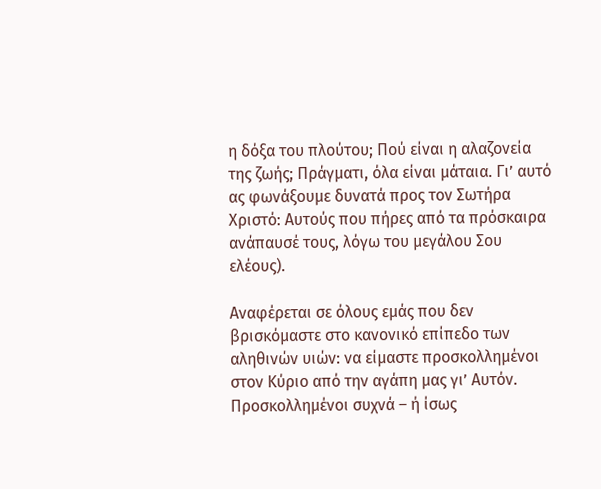η δόξα του πλούτου; Πού είναι η αλαζονεία της ζωής; Πράγματι, όλα είναι μάταια. Γι’ αυτό ας φωνάξουμε δυνατά προς τον Σωτήρα Χριστό: Αυτούς που πήρες από τα πρόσκαιρα ανάπαυσέ τους, λόγω του μεγάλου Σου ελέους).

Αναφέρεται σε όλους εμάς που δεν βρισκόμαστε στο κανονικό επίπεδο των αληθινών υιών: να είμαστε προσκολλημένοι στον Κύριο από την αγάπη μας γι’ Αυτόν. Προσκολλημένοι συχνά – ή ίσως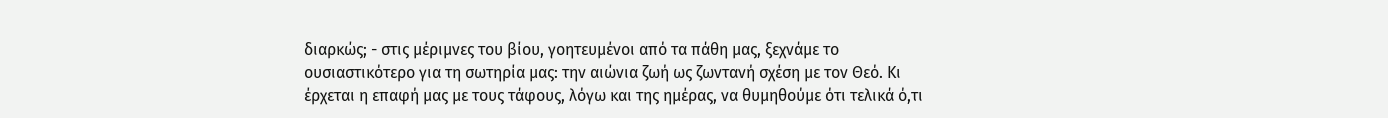διαρκώς; - στις μέριμνες του βίου, γοητευμένοι από τα πάθη μας, ξεχνάμε το ουσιαστικότερο για τη σωτηρία μας: την αιώνια ζωή ως ζωντανή σχέση με τον Θεό. Κι έρχεται η επαφή μας με τους τάφους, λόγω και της ημέρας, να θυμηθούμε ότι τελικά ό,τι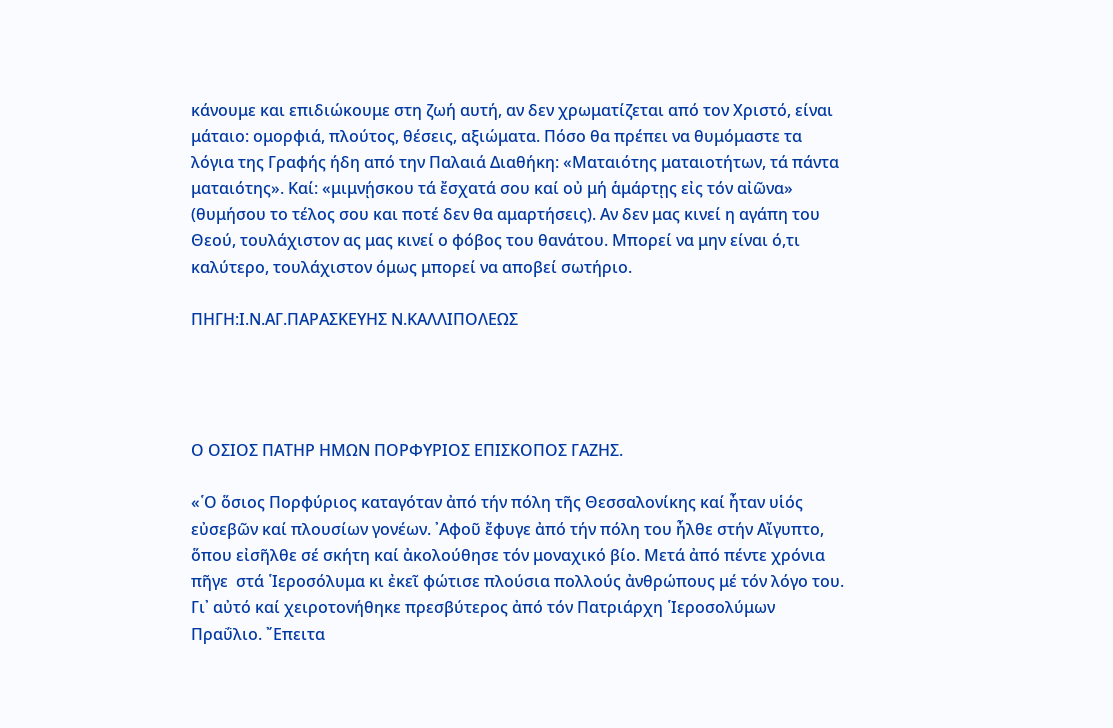κάνουμε και επιδιώκουμε στη ζωή αυτή, αν δεν χρωματίζεται από τον Χριστό, είναι μάταιο: ομορφιά, πλούτος, θέσεις, αξιώματα. Πόσο θα πρέπει να θυμόμαστε τα λόγια της Γραφής ήδη από την Παλαιά Διαθήκη: «Ματαιότης ματαιοτήτων, τά πάντα ματαιότης». Καί: «μιμνῄσκου τά ἔσχατά σου καί οὐ μή ἁμάρτῃς εἰς τόν αἰῶνα» (θυμήσου το τέλος σου και ποτέ δεν θα αμαρτήσεις). Αν δεν μας κινεί η αγάπη του Θεού, τουλάχιστον ας μας κινεί ο φόβος του θανάτου. Μπορεί να μην είναι ό,τι καλύτερο, τουλάχιστον όμως μπορεί να αποβεί σωτήριο.

ΠΗΓΗ:Ι.Ν.ΑΓ.ΠΑΡΑΣΚΕΥΗΣ Ν.ΚΑΛΛΙΠΟΛΕΩΣ




Ο ΟΣΙΟΣ ΠΑΤΗΡ ΗΜΩΝ ΠΟΡΦΥΡΙΟΣ ΕΠΙΣΚΟΠΟΣ ΓΑΖΗΣ.

«῾Ο ὅσιος Πορφύριος καταγόταν ἀπό τήν πόλη τῆς Θεσσαλονίκης καί ἦταν υἱός εὐσεβῶν καί πλουσίων γονέων. ᾽Αφοῦ ἔφυγε ἀπό τήν πόλη του ἦλθε στήν Αἴγυπτο, ὅπου εἰσῆλθε σέ σκήτη καί ἀκολούθησε τόν μοναχικό βίο. Μετά ἀπό πέντε χρόνια πῆγε  στά ῾Ιεροσόλυμα κι ἐκεῖ φώτισε πλούσια πολλούς ἀνθρώπους μέ τόν λόγο του. Γι᾽ αὐτό καί χειροτονήθηκε πρεσβύτερος ἀπό τόν Πατριάρχη ῾Ιεροσολύμων Πραΰλιο. ῎Επειτα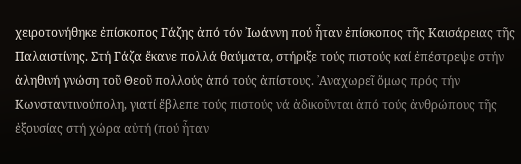χειροτονήθηκε ἐπίσκοπος Γάζης ἀπό τόν ᾽Ιωάννη πού ἦταν ἐπίσκοπος τῆς Καισάρειας τῆς Παλαιστίνης. Στή Γάζα ἔκανε πολλά θαύματα, στήριξε τούς πιστούς καί ἐπέστρεψε στήν ἀληθινή γνώση τοῦ Θεοῦ πολλούς ἀπό τούς ἀπίστους. ᾽Αναχωρεῖ ὅμως πρός τήν Κωνσταντινούπολη, γιατί ἔβλεπε τούς πιστούς νά ἀδικοῦνται ἀπό τούς ἀνθρώπους τῆς ἐξουσίας στή χώρα αὐτή (πού ἦταν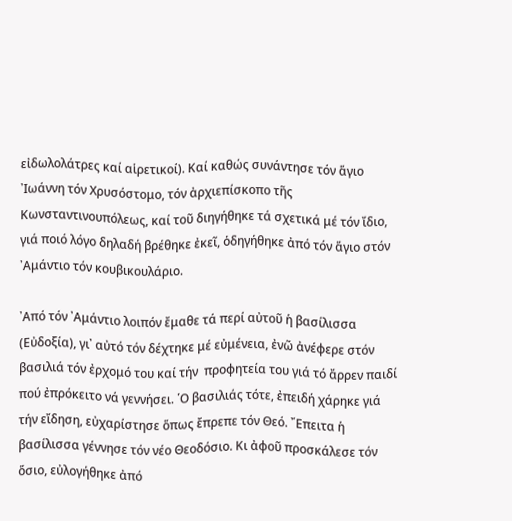εἰδωλολάτρες καί αἱρετικοί). Καί καθώς συνάντησε τόν ἅγιο ᾽Ιωάννη τόν Χρυσόστομο, τόν ἀρχιεπίσκοπο τῆς Κωνσταντινουπόλεως, καί τοῦ διηγήθηκε τά σχετικά μέ τόν ἴδιο, γιά ποιό λόγο δηλαδή βρέθηκε ἐκεῖ, ὁδηγήθηκε ἀπό τόν ἅγιο στόν ᾽Αμάντιο τόν κουβικουλάριο.

᾽Από τόν ᾽Αμάντιο λοιπόν ἔμαθε τά περί αὐτοῦ ἡ βασίλισσα (Εὐδοξία), γι᾽ αὐτό τόν δέχτηκε μέ εὐμένεια, ἐνῶ ἀνέφερε στόν βασιλιά τόν ἐρχομό του καί τήν  προφητεία του γιά τό ἄρρεν παιδί πού ἐπρόκειτο νά γεννήσει. ῾Ο βασιλιάς τότε, ἐπειδή χάρηκε γιά τήν εἴδηση, εὐχαρίστησε ὅπως ἔπρεπε τόν Θεό. ῎Επειτα ἡ βασίλισσα γέννησε τόν νέο Θεοδόσιο. Κι ἀφοῦ προσκάλεσε τόν ὅσιο, εὐλογήθηκε ἀπό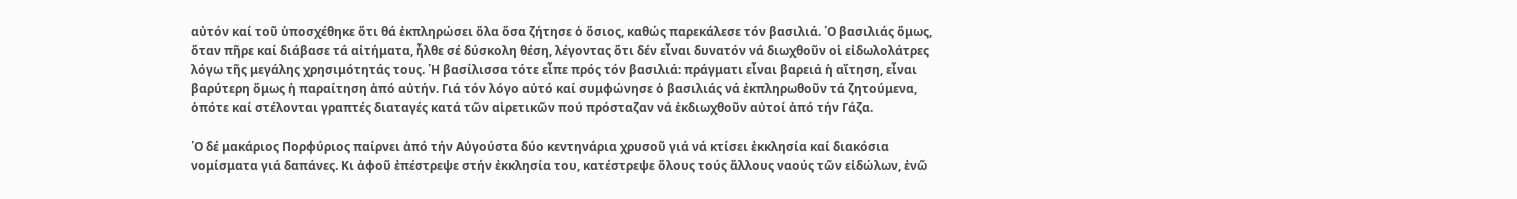αὐτόν καί τοῦ ὑποσχέθηκε ὅτι θά ἐκπληρώσει ὅλα ὅσα ζήτησε ὁ ὅσιος, καθώς παρεκάλεσε τόν βασιλιά. ῾Ο βασιλιάς ὅμως, ὅταν πῆρε καί διάβασε τά αἰτήματα, ἦλθε σέ δύσκολη θέση, λέγοντας ὅτι δέν εἶναι δυνατόν νά διωχθοῦν οἱ εἰδωλολάτρες λόγω τῆς μεγάλης χρησιμότητάς τους. ῾Η βασίλισσα τότε εἶπε πρός τόν βασιλιά: πράγματι εἶναι βαρειά ἡ αἴτηση, εἶναι βαρύτερη ὅμως ἡ παραίτηση ἀπό αὐτήν. Γιά τόν λόγο αὐτό καί συμφώνησε ὁ βασιλιάς νά ἐκπληρωθοῦν τά ζητούμενα, ὁπότε καί στέλονται γραπτές διαταγές κατά τῶν αἱρετικῶν πού πρόσταζαν νά ἐκδιωχθοῦν αὐτοί ἀπό τήν Γάζα.

῾Ο δέ μακάριος Πορφύριος παίρνει ἀπό τήν Αὐγούστα δύο κεντηνάρια χρυσοῦ γιά νά κτίσει ἐκκλησία καί διακόσια νομίσματα γιά δαπάνες. Κι ἀφοῦ ἐπέστρεψε στήν ἐκκλησία του, κατέστρεψε ὅλους τούς ἄλλους ναούς τῶν εἰδώλων, ἐνῶ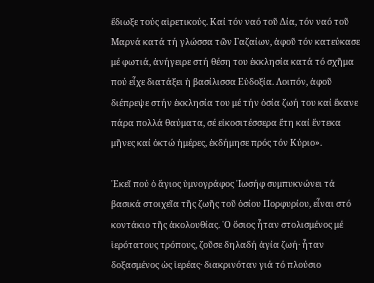ἔδιωξε τούς αἱρετικούς. Καί τόν ναό τοῦ Δία, τόν ναό τοῦ Μαρνά κατά τή γλώσσα τῶν Γαζαίων, ἀφοῦ τόν κατεύκασε μέ φωτιά, ἀνήγειρε στή θέση του ἐκκλησία κατά τό σχῆμα πού εἶχε διατάξει ἡ βασίλισσα Εὐδοξία. Λοιπόν, ἀφοῦ διέπρεψε στήν ἐκκλησία του μέ τήν ὁσία ζωή του καί ἔκανε πάρα πολλά θαύματα, σέ εἰκοσιτέσσερα ἔτη καί ἕντεκα μῆνες καί ὀκτώ ἡμέρες, ἐκδήμησε πρός τόν Κύριο».

᾽Εκεῖ πού ὁ ἅγιος ὑμνογράφος ᾽Ιωσήφ συμπυκνώνει τά βασικά στοιχεῖα τῆς ζωῆς τοῦ ὁσίου Πορφυρίου, εἶναι στό κοντάκιο τῆς ἀκολουθίας. ῾Ο ὅσιος ἦταν στολισμένος μέ ἱερότατους τρόπους, ζοῦσε δηλαδή ἁγία ζωή· ἦταν δοξασμένος ὡς ἱερέας· διακρινόταν γιά τό πλούσιο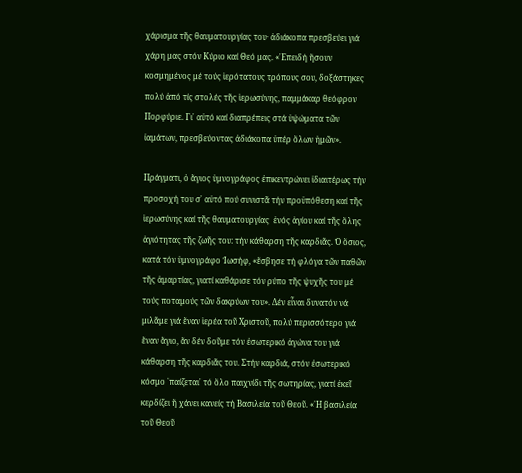χάρισμα τῆς θαυματουργίας του· ἀδιάκοπα πρεσβεύει γιά χάρη μας στόν Κύριο καί Θεό μας. «᾽Επειδή ἤσουν κοσμημένος μέ τούς ἱερότατους τρόπους σου, δοξάστηκες πολύ ἀπό τίς στολές τῆς ἱερωσύνης, παμμάκαρ θεόφρον Πορφύριε. Γι᾽ αὐτό καί διαπρέπεις στά ὑψώματα τῶν ἰαμάτων, πρεσβεύοντας ἀδιάκοπα ὐπέρ ὅλων ἡμῶν».

Πράγματι, ὁ ἅγιος ὑμνογράφος ἐπικεντρώνει ἰδιαιτέρως τήν προσοχή του σ᾽ αὐτό πού συνιστᾶ τήν προϋπόθεση καί τῆς ἱερωσύνης καί τῆς θαυματουργίας  ἑνός ἁγίου καί τῆς ὅλης ἁγιότητας τῆς ζωῆς του: τήν κάθαρση τῆς καρδιᾶς. Ὁ ὅσιος, κατά τόν ὑμνογράφο Ἰωσήφ, «ἔσβησε τή φλόγα τῶν παθῶν τῆς ἁμαρτίας, γιατί καθάρισε τόν ρύπο τῆς ψυχῆς του μέ τούς ποταμούς τῶν δακρύων του». Δέν εἶναι δυνατόν νά μιλᾶμε γιά ἕναν ἱερέα τοῦ Χριστοῦ, πολύ περισσότερο γιά ἕναν ἅγιο, ἄν δέν δοῦμε τόν ἐσωτερικό ἀγώνα του γιά κάθαρση τῆς καρδιᾶς του. Στήν καρδιά, στόν ἐσωτερικό κόσμο ῾παίζεται᾽ τό ὅλο παιχνίδι τῆς σωτηρίας, γιατί ἐκεῖ κερδίζει ἤ χάνει κανείς τή Βασιλεία τοῦ Θεοῦ. «῾Η βασιλεία τοῦ Θεοῦ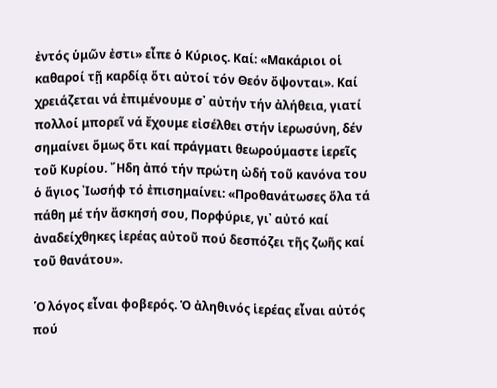ἐντός ὑμῶν ἐστι» εἶπε ὁ Κύριος. Καί: «Μακάριοι οἱ καθαροί τῇ καρδίᾳ ὅτι αὐτοί τόν Θεόν ὄψονται». Καί χρειάζεται νά ἐπιμένουμε σ᾽ αὐτήν τήν ἀλήθεια, γιατί πολλοί μπορεῖ νά ἔχουμε εἰσέλθει στήν ἱερωσύνη, δέν σημαίνει ὅμως ὅτι καί πράγματι θεωρούμαστε ἱερεῖς τοῦ Κυρίου. ῎Ηδη ἀπό τήν πρώτη ὠδή τοῦ κανόνα του ὁ ἅγιος ᾽Ιωσήφ τό ἐπισημαίνει: «Προθανάτωσες ὅλα τά πάθη μέ τήν ἄσκησή σου, Πορφύριε, γι᾽ αὐτό καί ἀναδείχθηκες ἱερέας αὐτοῦ πού δεσπόζει τῆς ζωῆς καί τοῦ θανάτου».

῾Ο λόγος εἶναι φοβερός. Ὁ ἀληθινός ἱερέας εἶναι αὐτός πού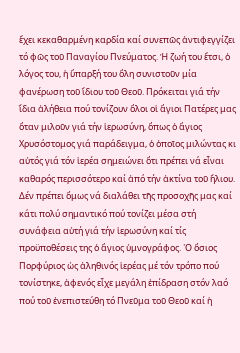ἔχει κεκαθαρμένη καρδία καί συνεπῶς ἀντιφεγγίζει τό φῶς τοῦ Παναγίου Πνεύματος. Ἡ ζωή του ἔτσι, ὁ λόγος του, ἡ ὕπαρξή του ὅλη συνιστοῦν μία φανέρωση τοῦ ἴδιου τοῦ Θεοῦ. Πρόκειται γιά τήν ἴδια ἀλήθεια πού τονίζουν ὅλοι οἱ ἅγιοι Πατέρες μας ὅταν μιλοῦν γιά τήν ἱερωσύνη, ὅπως ὁ ἅγιος Χρυσόστομος γιά παράδειγμα, ὁ ὁποῖος μιλώντας κι αὐτός γιά τόν ἱερέα σημειώνει ὅτι πρέπει νά εἶναι καθαρός περισσότερο καί ἀπό τήν ἀκτίνα τοῦ ἥλιου. Δέν πρέπει ὅμως νά διαλάθει τῆς προσοχῆς μας καί κάτι πολύ σημαντικό πού τονίζει μέσα στή συνάφεια αὐτή γιά τήν ἱερωσύνη καί τίς προϋποθέσεις της ὁ ἅγιος ὑμνογράφος. ῾Ο ὅσιος Πορφύριος ὡς ἀληθινός ἱερέας μέ τόν τρόπο πού τονίστηκε, ἀφενός εἶχε μεγάλη ἐπίδραση στόν λαό πού τοῦ ἐνεπιστεύθη τό Πνεῦμα τοῦ Θεοῦ καί ἡ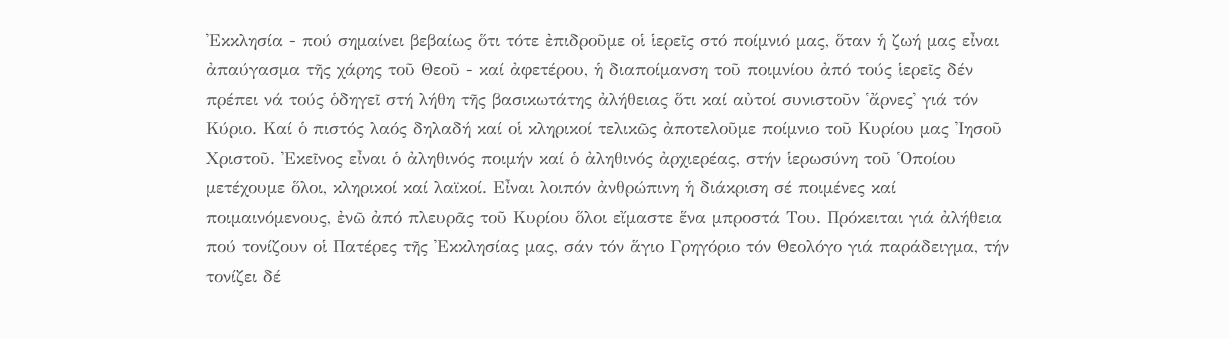᾽Εκκλησία - πού σημαίνει βεβαίως ὅτι τότε ἐπιδροῦμε οἱ ἱερεῖς στό ποίμνιό μας, ὅταν ἡ ζωή μας εἶναι ἀπαύγασμα τῆς χάρης τοῦ Θεοῦ - καί ἀφετέρου, ἡ διαποίμανση τοῦ ποιμνίου ἀπό τούς ἱερεῖς δέν πρέπει νά τούς ὁδηγεῖ στή λήθη τῆς βασικωτάτης ἀλήθειας ὅτι καί αὐτοί συνιστοῦν ῾ἄρνες᾽ γιά τόν Κύριο. Καί ὁ πιστός λαός δηλαδή καί οἱ κληρικοί τελικῶς ἀποτελοῦμε ποίμνιο τοῦ Κυρίου μας ᾽Ιησοῦ Χριστοῦ. ᾽Εκεῖνος εἶναι ὁ ἀληθινός ποιμήν καί ὁ ἀληθινός ἀρχιερέας, στήν ἱερωσύνη τοῦ ῾Οποίου μετέχουμε ὅλοι, κληρικοί καί λαϊκοί. Εἶναι λοιπόν ἀνθρώπινη ἡ διάκριση σέ ποιμένες καί ποιμαινόμενους, ἐνῶ ἀπό πλευρᾶς τοῦ Κυρίου ὅλοι εἴμαστε ἕνα μπροστά Του. Πρόκειται γιά ἀλήθεια πού τονίζουν οἱ Πατέρες τῆς ᾽Εκκλησίας μας, σάν τόν ἅγιο Γρηγόριο τόν Θεολόγο γιά παράδειγμα, τήν τονίζει δέ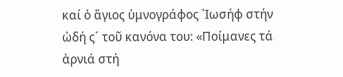καί ὁ ἅγιος ὑμνογράφος ᾽Ιωσήφ στήν ὠδή ς´ τοῦ κανόνα του: «Ποίμανες τά ἀρνιά στή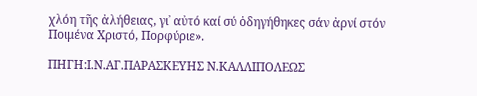χλόη τῆς ἀλήθειας, γι᾽ αὐτό καί σύ ὁδηγήθηκες σάν ἀρνί στόν Ποιμένα Χριστό, Πορφύριε».

ΠΗΓΗ:Ι.Ν.ΑΓ.ΠΑΡΑΣΚΕΥΗΣ Ν.ΚΑΛΛΙΠΟΛΕΩΣ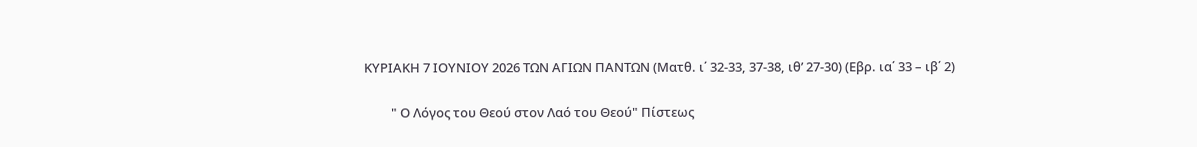ΚΥΡΙΑΚΗ 7 ΙΟΥΝΙΟΥ 2026 ΤΩΝ ΑΓΙΩΝ ΠΑΝΤΩΝ (Ματθ. ι΄ 32-33, 37-38, ιθ’ 27-30) (Εβρ. ια΄ 33 – ιβ΄ 2)

         " Ο Λόγος του Θεού στον Λαό του Θεού" Πίστεως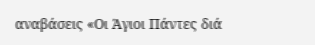αναβάσεις «Οι Άγιοι Πάντες διά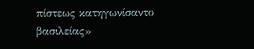πίστεως κατηγωνίσαντο βασιλείας»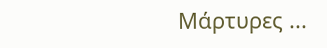Μάρτυρες ...